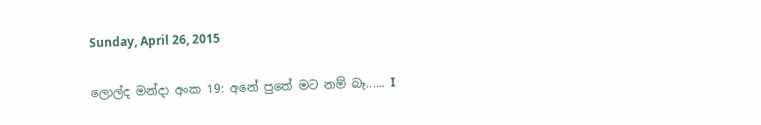Sunday, April 26, 2015

ලොල්ද මන්දා අංක 19: අනේ පුතේ මට නම් බෑ...... I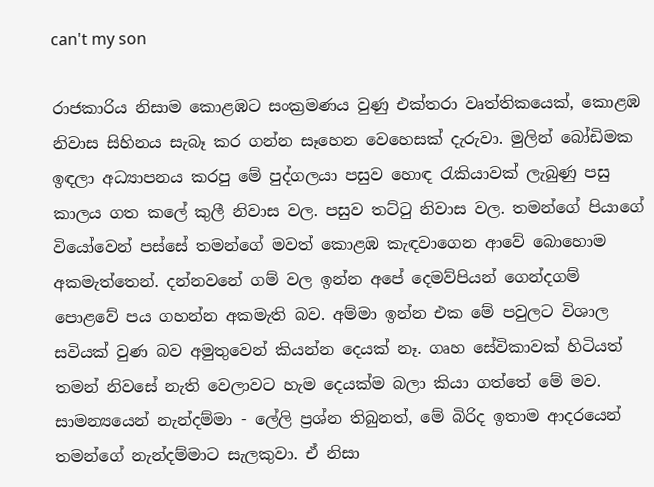can't my son

රාජකාරිය නිසාම කොළඹට සංක්‍රමණය වුණු එක්තරා වෘත්තිකයෙක්, කොළඹ නිවාස සිහිනය සැබෑ කර ගන්න සෑහෙන වෙහෙසක් දැරුවා. මුලින් බෝඩිමක ඉඳලා අධ්‍යාපනය කරපු මේ පුද්ගලයා පසුව හොඳ රැකියාවක් ලැබුණු පසු කාලය ගත කලේ කුලී නිවාස වල. පසුව තට්ටු නිවාස වල. තමන්ගේ පියාගේ වියෝවෙන් පස්සේ තමන්ගේ මවත් කොළඹ කැඳවාගෙන ආවේ බොහොම අකමැත්තෙන්. දන්නවනේ ගම් වල ඉන්න අපේ දෙමව්පියන් ගෙන්දගම් පොළවේ පය ගහන්න අකමැති බව. අම්මා ඉන්න එක මේ පවුලට විශාල සවියක් වුණ බව අමුතුවෙන් කියන්න දෙයක් නෑ. ගෘහ සේවිකාවක් හිටියත් තමන් නිවසේ නැති වෙලාවට හැම දෙයක්ම බලා කියා ගත්තේ මේ මව. සාමන්‍යයෙන් නැන්දම්මා - ලේලි ප්‍රශ්න තිබුනත්, මේ බිරිද ඉතාම ආදරයෙන් තමන්ගේ නැන්දම්මාට සැලකුවා. ඒ නිසා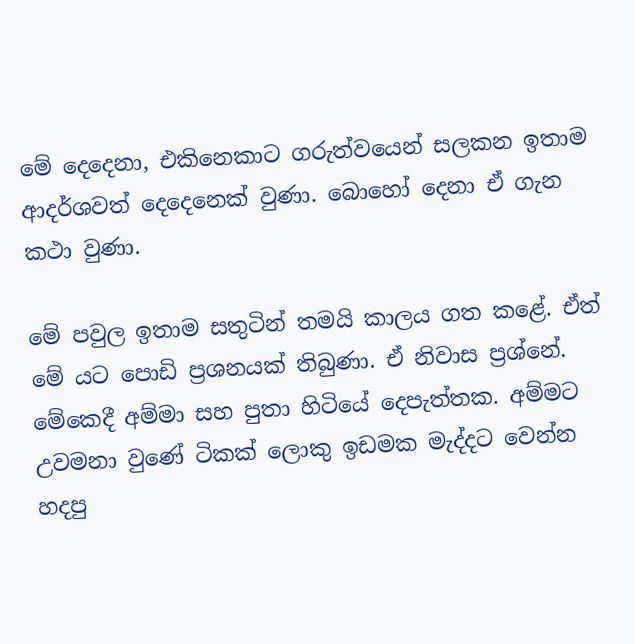මේ දෙදෙනා, එකිනෙකාට ගරුත්වයෙන් සලකන ඉතාම ආදර්ශවත් දෙදෙනෙක් වුණා. බොහෝ දෙනා ඒ ගැන කථා වුණා.

මේ පවුල ඉතාම සතුටින් තමයි කාලය ගත කළේ. ඒත් මේ යට පොඩි ප්‍රශනයක් තිබුණා. ඒ නිවාස ප්‍රශ්නේ. මේකෙදී අම්මා සහ පුතා හිටියේ දෙපැත්තක. අම්මට උවමනා වුණේ ටිකක් ලොකු ඉඩමක මැද්දට වෙන්න හදපු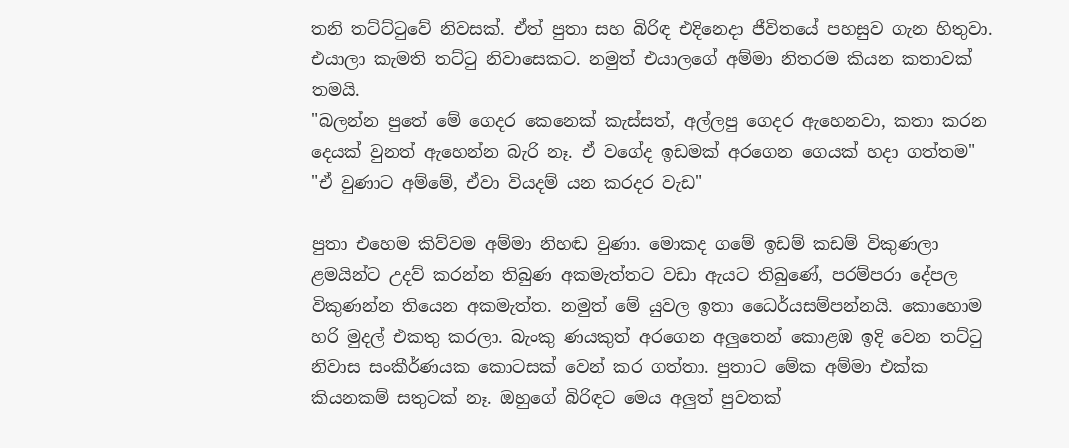තනි තට්ට්ටුවේ නිවසක්. ඒත් පුතා සහ බිරිඳ එදිනෙදා ජීවිතයේ පහසුව ගැන හිතුවා. එයාලා කැමති තට්ටු නිවාසෙකට. නමුත් එයාලගේ අම්මා නිතරම කියන කතාවක් තමයි.
"බලන්න පුතේ මේ ගෙදර කෙනෙක් කැස්සත්, අල්ලපු ගෙදර ඇහෙනවා, කතා කරන දෙයක් වුනත් ඇහෙන්න බැරි නෑ. ඒ වගේද ඉඩමක් අරගෙන ගෙයක් හදා ගත්තම"
"ඒ වුණාට අම්මේ, ඒවා වියදම් යන කරදර වැඩ"

පුතා එහෙම කිව්වම අම්මා නිහඬ වුණා. මොකද ගමේ ඉඩම් කඩම් විකුණලා ළමයින්ට උදව් කරන්න තිබුණ අකමැත්තට වඩා ඇයට තිබුණේ, පරම්පරා දේපල විකුණන්න තියෙන අකමැත්ත. නමුත් මේ යුවල ඉතා ධෛර්යසම්පන්නයි. කොහොම හරි මුදල් එකතු කරලා. බැංකු ණයකුත් අරගෙන අලුතෙන් කොළඹ ඉදි වෙන තට්ටු නිවාස සංකීර්ණයක කොටසක් වෙන් කර ගත්තා. පුතාට මේක අම්මා එක්ක කියනකම් සතුටක් නෑ. ඔහුගේ බිරිඳට මෙය අලුත් පුවතක්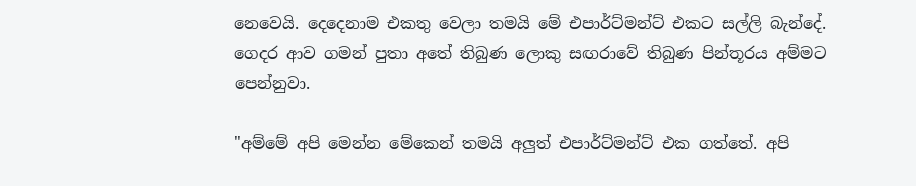නෙවෙයි. දෙදෙනාම එකතු වෙලා තමයි මේ එපාර්ට්මන්ට් එකට සල්ලි බැන්දේ. ගෙදර ආව ගමන් පුතා අතේ තිබුණ ලොකු සඟරාවේ තිබුණ පින්තූරය අම්මට පෙන්නුවා.

"අම්මේ අපි මෙන්න මේකෙන් තමයි අලුත් එපාර්ට්මන්ට් එක ගත්තේ. අපි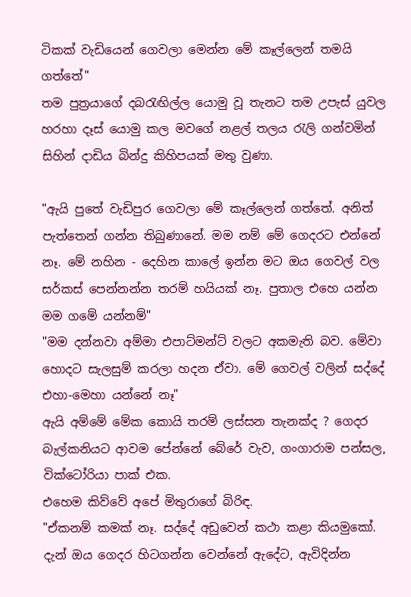ටිකක් වැඩියෙන් ගෙවලා මෙන්න මේ කෑල්ලෙන් තමයි ගත්තේ"
තම පුත්‍රයාගේ දබරැඟිල්ල යොමු වූ තැනට තම උපැස් යුවල හරහා දෑස් යොමු කල මවගේ නළල් තලය රැලි ගන්වමින් සිහින් දාඩිය බින්දු කිහිපයක් මතු වුණා.

"ඇයි පුතේ වැඩිපුර ගෙවලා මේ කෑල්ලෙන් ගත්තේ. අනිත් පැත්තෙන් ගන්න තිබුණානේ. මම නම් මේ ගෙදරට එන්නේ නෑ. මේ නහින - දෙහින කාලේ ඉන්න මට ඔය ගෙවල් වල සර්කස් පෙන්නන්න තරම් හයියක් නෑ. පුතාල එහෙ යන්න මම ගමේ යන්නම්"
"මම දන්නවා අම්මා එපාට්මන්ට් වලට අකමැති බව. මේවා හොදට සැලසුම් කරලා හදන ඒවා. මේ ගෙවල් වලින් සද්දේ එහා-මෙහා යන්නේ නෑ"
ඇයි අම්මේ මේක කොයි තරම් ලස්සන තැනක්ද ? ගෙදර බැල්කනියට ආවම පේන්නේ බේරේ වැව, ගංගාරාම පන්සල, වික්ටෝරියා පාක් එක.
එහෙම කිව්වේ අපේ මිතුරාගේ බිරිඳ.
"ඒකනම් කමක් නෑ. සද්දේ අඩුවෙන් කථා කළා කියමුකෝ.  දැන් ඔය ගෙදර හිටගන්න වෙන්නේ ඇදේට, ඇවිදින්න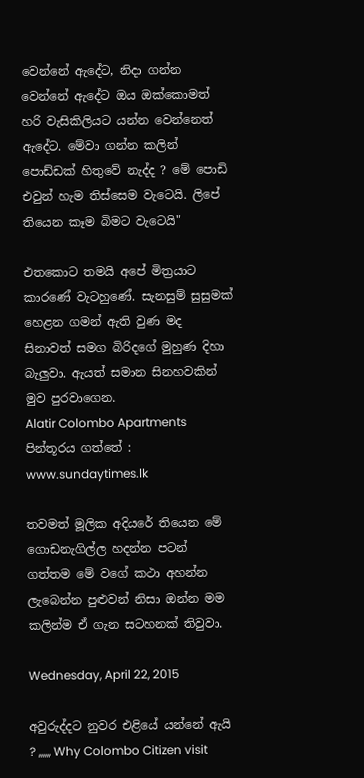වෙන්නේ ඇදේට, නිදා ගන්න වෙන්නේ ඇදේට ඔය ඔක්කොමත් හරි වැසිකිලියට යන්න වෙන්නෙත් ඇදේට. මේවා ගන්න කලින් පොඩ්ඩක් හිතුවේ නැද්ද ? මේ පොඩි එවුන් හැම තිස්සෙම වැටෙයි. ලිපේ තියෙන කෑම බිමට වැටෙයි"

එතකොට තමයි අපේ මිත්‍රයාට කාරණේ වැටහුණේ. සැනසුම් සුසුමක් හෙළන ගමන් ඇති වුණ මද සිනාවත් සමග බිරිදගේ මුහුණ දිහා බැලුවා. ඇයත් සමාන සිනහවකින් මුව පුරවාගෙන.
Alatir Colombo Apartments
පින්තූරය ගත්තේ : www.sundaytimes.lk

තවමත් මූලික අදියරේ තියෙන මේ ගොඩනැගිල්ල හදන්න පටන් ගත්තම මේ වගේ කථා අහන්න ලැබෙන්න පුළුවන් නිසා ඔන්න මම කලින්ම ඒ ගැන සටහනක් තිවුවා.

Wednesday, April 22, 2015

අවුරුද්දට නුවර එළියේ යන්නේ ඇයි ? ,,,,,, Why Colombo Citizen visit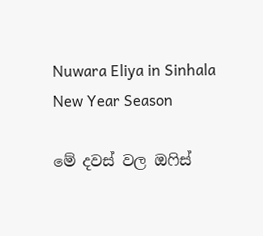Nuwara Eliya in Sinhala New Year Season

මේ දවස් වල ඔෆිස්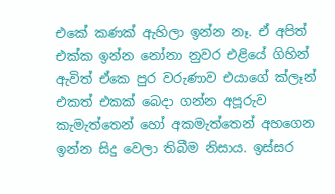එකේ කණක් ඇහිලා ඉන්න නෑ. ඒ අපිත් එක්ක ඉන්න නෝනා නුවර එළියේ ගිහින් ඇවිත් ඒකෙ පුර වරුණාව එයාගේ ක්ලෑන් එකත් එකක් බෙදා ගන්න අපූරුව කැමැත්තෙන් හෝ අකමැත්තෙන් අහගෙන ඉන්න සිදු වෙලා තිබීම නිසාය. ඉස්සර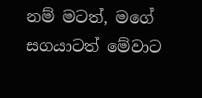නම් මටත්, මගේ සගයාටත් මේවාට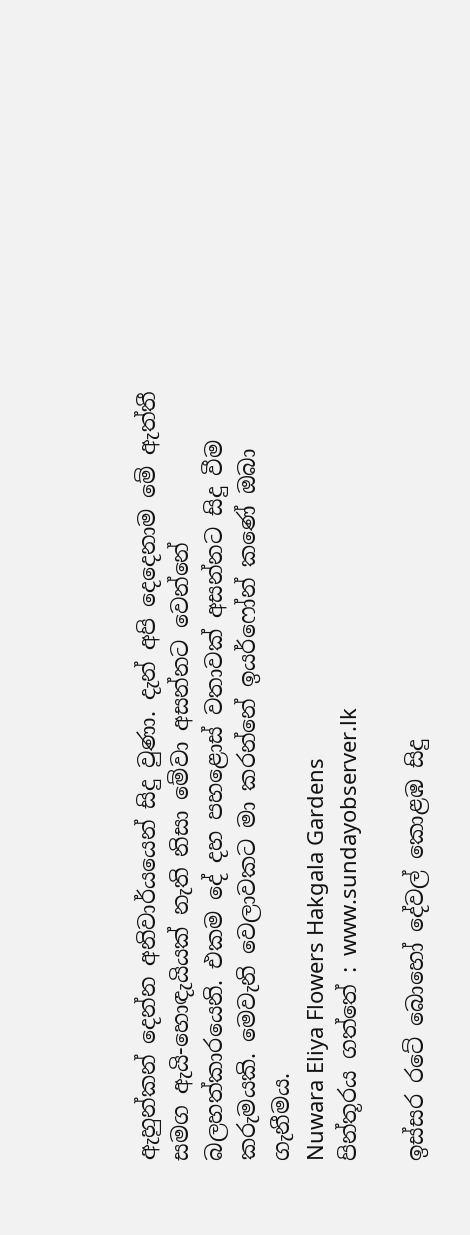ඇහුන්කන් දෙන්න අනිවාර්යයෙන් සිදු වුණා. දැන් අපි දෙදෙනාම මේ ඇත්තී සමග ඇයි-හොඳැයියක් නැති නිසා මේවා අසන්නට වෙන්නේ බලහත්කාරයෙනි. එකම දේ දහ පහළොස් වතාවක් අසන්නට සිදු වීම කරුමයකි. මෙවැනි වෙලාවකට මා කරන්නේ ඉයර්ෆෝන් කණේ ඔබා ගැනීමය.
Nuwara Eliya Flowers Hakgala Gardens
පින්තූරය ගත්තේ : www.sundayobserver.lk

ඉස්සර රටේ බොහෝ දේවල් කොළඹ සිදු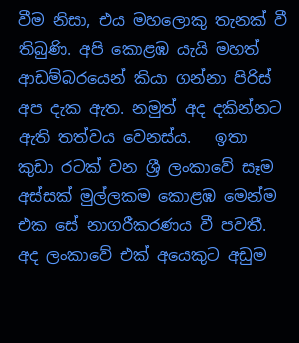වීම නිසා, එය මහලොකු තැනක් වී තිබුණි. අපි කොළඹ යැයි මහත් ආඩම්බරයෙන් කියා ගන්නා පිරිස් අප දැක ඇත. නමුත් අද දකින්නට ඇති තත්වය වෙනස්ය.   ඉතා කුඩා රටක් වන ශ්‍රී ලංකාවේ සෑම අස්සක් මුල්ලකම කොළඹ මෙන්ම එක සේ නාගරීකරණය වී පවතී. අද ලංකාවේ එක් අයෙකුට අඩුම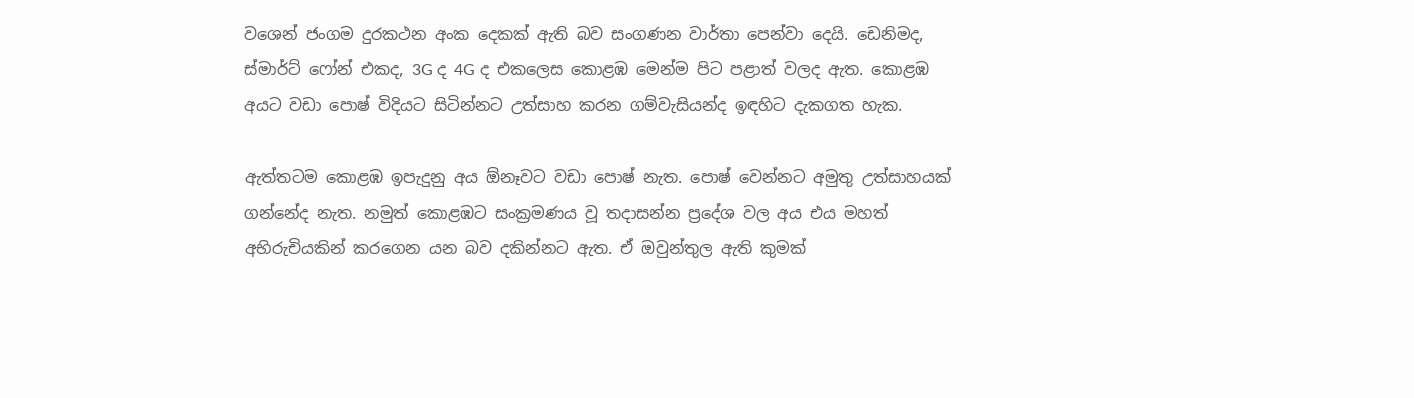වශෙන් ජංගම දුරකථන අංක දෙකක් ඇති බව සංගණන වාර්තා පෙන්වා දෙයි. ඩෙනිමද, ස්මාර්ට් ෆෝන් එකද, 3G ද 4G ද එකලෙස කොළඹ මෙන්ම පිට පළාත් වලද ඇත. කොළඹ අයට වඩා පොෂ් විදියට සිටින්නට උත්සාහ කරන ගම්වැසියන්ද ඉඳහිට දැකගත හැක.

ඇත්තටම කොළඹ ඉපැදුනු අය ඕනෑවට වඩා පොෂ් නැත. පොෂ් වෙන්නට අමුතු උත්සාහයක් ගන්නේද නැත. නමුත් කොළඹට සංක්‍රමණය වූ තදාසන්න ප්‍රදේශ වල අය එය මහත් අභිරුචියකින් කරගෙන යන බව දකින්නට ඇත. ඒ ඔවුන්තුල ඇති කුමක්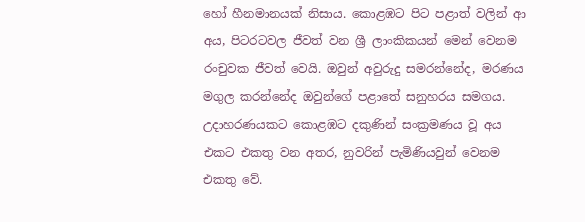හෝ හීනමානයක් නිසාය. කොළඹට පිට පළාත් වලින් ආ අය, පිටරටවල ජීවත් වන ශ්‍රී ලාංකිකයන් මෙන් වෙනම රංචුවක ජීවත් වෙයි. ඔවුන් අවුරුදු සමරන්නේද, මරණය මගුල කරන්නේද ඔවුන්ගේ පළාතේ සනුහරය සමගය. උදාහරණයකට කොළඹට දකුණින් සංක්‍රමණය වූ අය එකට එකතු වන අතර, නුවරින් පැමිණියවුන් වෙනම එකතු වේ.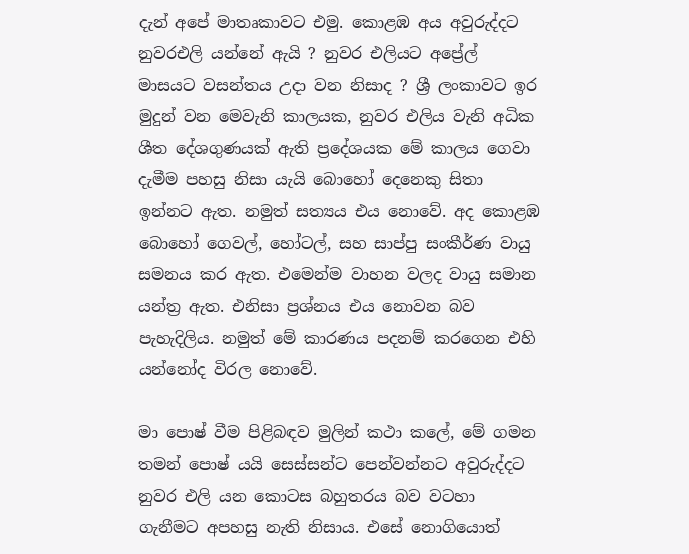දැන් අපේ මාතෘකාවට එමු. කොළඹ අය අවුරුද්දට නුවරඑලි යන්නේ ඇයි ? නුවර එලියට අප්‍රේල් මාසයට වසන්තය උදා වන නිසාද ? ශ්‍රී ලංකාවට ඉර මුදුන් වන මෙවැනි කාලයක, නුවර එලිය වැනි අධික ශීත දේශගුණයක් ඇති ප්‍රදේශයක මේ කාලය ගෙවා දැමීම පහසු නිසා යැයි බොහෝ දෙනෙකු සිතා ඉන්නට ඇත. නමුත් සත්‍යය එය නොවේ. අද කොළඹ බොහෝ ගෙවල්, හෝටල්, සහ සාප්පු සංකීර්ණ වායු සමනය කර ඇත. එමෙන්ම වාහන වලද වායු සමාන යන්ත්‍ර ඇත. එනිසා ප්‍රශ්නය එය නොවන බව පැහැදිලිය. නමුත් මේ කාරණය පදනම් කරගෙන එහි යන්නෝද විරල නොවේ.

මා පොෂ් වීම පිළිබඳව මුලින් කථා කලේ, මේ ගමන තමන් පොෂ් යයි සෙස්සන්ට පෙන්වන්නට අවුරුද්දට නුවර එලි යන කොටස බහුතරය බව වටහා ගැනීමට අපහසු නැති නිසාය. එසේ නොගියොත්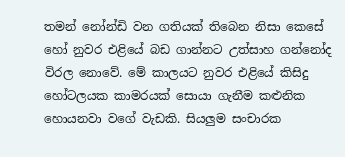තමන් නෝන්ඩි වන ගතියක් තිබෙන නිසා කෙසේ හෝ නුවර එළියේ බඩ ගාන්නට උත්සාහ ගන්නෝද විරල නොවේ. මේ කාලයට නුවර එළියේ කිසිදු හෝටලයක කාමරයක් සොයා ගැනීම කළුනික හොයනවා වගේ වැඩකි. සියලුම සංචාරක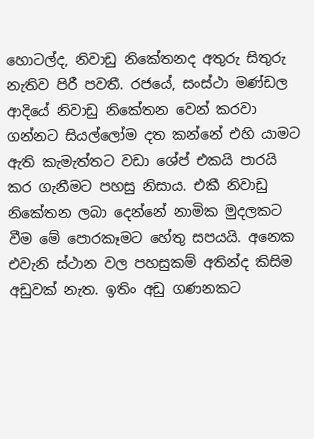හොටල්ද, නිවාඩු නිකේතනද අතුරු සිතුරු නැතිව පිරී පවතී. රජයේ, සංස්ථා මණ්ඩල ආදියේ නිවාඩු නිකේතන වෙන් කරවා ගන්නට සියල්ලෝම දත කන්නේ එහි යාමට ඇති කැමැත්තට වඩා ශේප් එකයි පාරයි කර ගැනීමට පහසු නිසාය. එකී නිවාඩු නිකේතන ලබා දෙන්නේ නාමික මුදලකට වීම මේ පොරකෑමට හේතු සපයයි. අනෙක එවැනි ස්ථාන වල පහසුකම් අතින්ද කිසිම අඩුවක් නැත. ඉතිං අඩු ගණනකට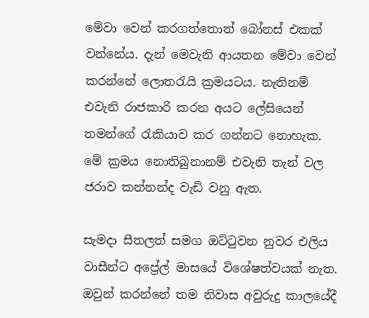මේවා වෙන් කරගත්තොත් බෝනස් එකක් වන්නේය. දැන් මෙවැනි ආයතන මේවා වෙන් කරන්නේ ලොතරැයි ක්‍රමයටය. නැතිනම් එවැනි රාජකාරි කරන අයට ලේසියෙන් තමන්ගේ රැකියාව කර ගන්නට නොහැක. මේ ක්‍රමය නොතිබුනානම් එවැනි තැන් වල ජරාව කන්නන්ද වැඩි වනු ඇත.

සැමදා සීතලත් සමග ඔට්ටුවන නුවර එලිය වාසීන්ට අප්‍රේල් මාසයේ විශේෂත්වයක් නැත. ඔවුන් කරන්නේ තම නිවාස අවුරුදු කාලයේදී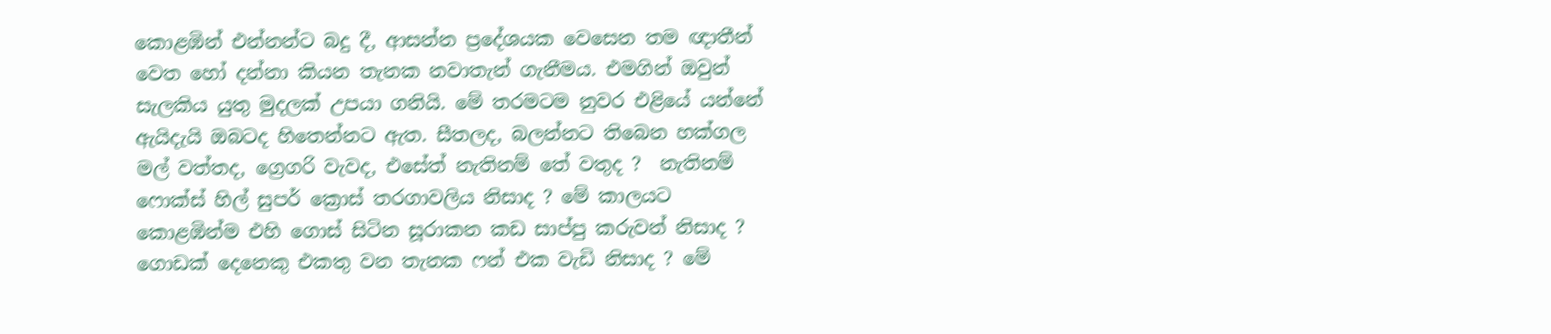කොළඹින් එන්නන්ට බදු දී, ආසන්න ප්‍රදේශයක වෙසෙන තම ඥාතීන් වෙත හෝ දන්නා කියන තැනක නවාතැන් ගැනීමය. එමගින් ඔවුන් සැලකිය යුතු මුදලක් උපයා ගනියි. මේ තරමටම නුවර එළියේ යන්නේ ඇයිදැයි ඔබටද හිතෙන්නට ඇත. සීතලද, බලන්නට තිබෙන හක්ගල මල් වත්තද, ග්‍රෙගරි වැවද, එසේත් නැතිනම් තේ වතුද ?  නැතිනම් ෆොක්ස් හිල් සුපර් ක්‍රොස් තරගාවලිය නිසාද ? මේ කාලයට කොළඹින්ම එහි ගොස් සිටින සූරාකන කඩ සාප්පු කරුවන් නිසාද ? ගොඩක් දෙනෙකු එකතු වන තැනක ෆන් එක වැඩි නිසාද ? මේ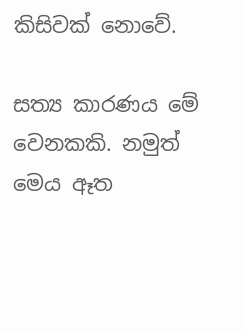කිසිවක් නොවේ.

සත්‍ය කාරණය මේ වෙනකකි. නමුත් මෙය ඈත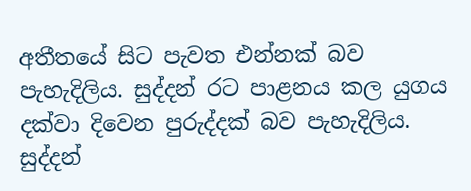අතීතයේ සිට පැවත එන්නක් බව පැහැදිලිය. සුද්දන් රට පාළනය කල යුගය දක්වා දිවෙන පුරුද්දක් බව පැහැදිලිය. සුද්දන්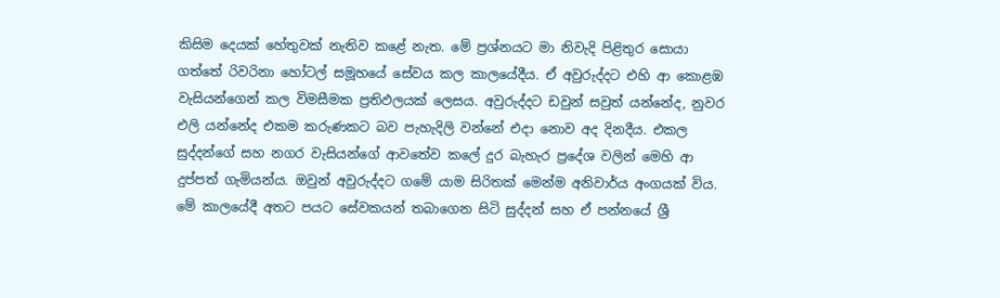කිසිම දෙයක් හේතුවක් නැතිව කළේ නැත. මේ ප්‍රශ්නයට මා නිවැදි පිළිතුර සොයා ගත්තේ රිවරිනා හෝටල් සමූහයේ සේවය කල කාලයේදීය. ඒ අවුරුද්දට එහි ආ කොළඹ වැසියන්ගෙන් කල විමසීමක ප්‍රතිඵලයක් ලෙසය. අවුරුද්දට ඩවුන් සවුත් යන්නේද, නුවර එලි යන්නේද එකම කරුණකට බව පැහැදිලි වන්නේ එදා නොව අද දිනදීය. එකල සුද්දන්ගේ සහ නගර වැසියන්ගේ ආවතේව කලේ දුර බැහැර ප්‍රදේශ වලින් මෙහි ආ දුප්පත් ගැමියන්ය. ඔවුන් අවුරුද්දට ගමේ යාම සිරිතක් මෙන්ම අනිවාර්ය අංගයක් විය. මේ කාලයේදී අතට පයට සේවකයන් තබාගෙන සිටි සුද්දන් සහ ඒ පන්නයේ ශ්‍රී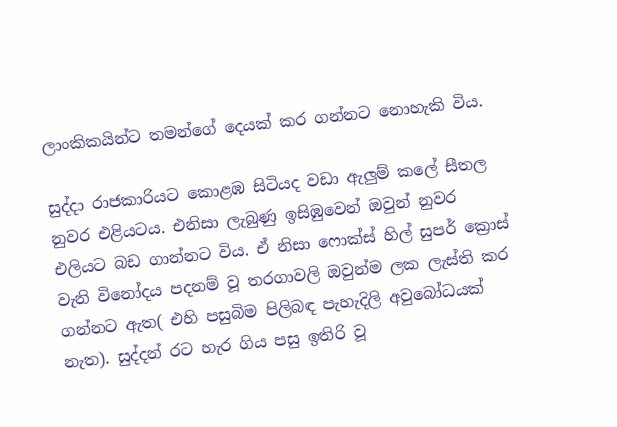ලාංකිකයින්ට තමන්ගේ දෙයක් කර ගන්නට නොහැකි විය.

සුද්දා රාජකාරියට කොළඹ සිටියද වඩා ඇලුම් කලේ සීතල නුවර එළියටය. එනිසා ලැබුණු ඉසිඹුවෙන් ඔවුන් නුවර එලියට බඩ ගාන්නට විය. ඒ නිසා ෆොක්ස් හිල් සුපර් ක්‍රොස් වැනි විනෝදය පදනම් වූ තරගාවලි ඔවුන්ම ලක ලැස්ති කර ගන්නට ඇත( එහි පසුබිම පිලිබඳ පැහැදිලි අවුබෝධයක් නැත). සුද්දන් රට හැර ගිය පසු ඉතිරි වූ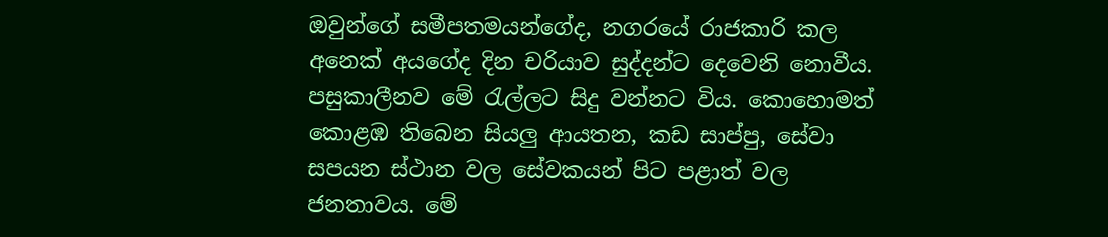ඔවුන්ගේ සමීපතමයන්ගේද, නගරයේ රාජකාරි කල අනෙක් අයගේද දින චරියාව සුද්දන්ට දෙවෙනි නොවීය. පසුකාලීනව මේ රැල්ලට සිදු වන්නට විය. කොහොමත් කොළඹ තිබෙන සියලු ආයතන, කඩ සාප්පු, සේවා සපයන ස්ථාන වල සේවකයන් පිට පළාත් වල ජනතාවය. මේ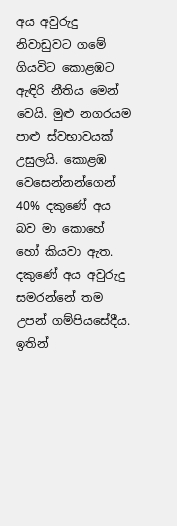අය අවුරුදු නිවාඩුවට ගමේ ගියවිට කොළඹට ඇඳිරි නීතිය මෙන් වෙයි. මුළු නගරයම පාළු ස්වභාවයක් උසුලයි. කොළඹ වෙසෙන්නන්ගෙන් 40% දකුණේ අය බව මා කොහේ හෝ කියවා ඇත. දකුණේ අය අවුරුදු සමරන්නේ තම උපන් ගම්පියසේදීය. ඉතින්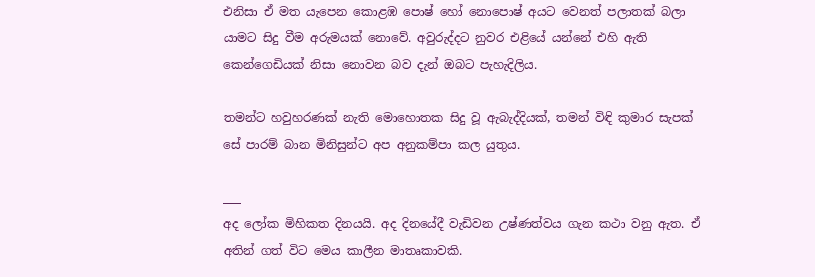එනිසා ඒ මත යැපෙන කොළඹ පොෂ් හෝ නොපොෂ් අයට වෙනත් පලාතක් බලා යාමට සිදු වීම අරුමයක් නොවේ. අවුරුද්දට නුවර එළියේ යන්නේ එහි ඇති කෙන්ගෙඩියක් නිසා නොවන බව දැන් ඔබට පැහැදිලිය.

තමන්ට හවුහරණක් නැති මොහොතක සිදු වූ ඇබැද්දියක්, තමන් විඳි කුමාර සැපක් සේ පාරම් බාන මිනිසුන්ට අප අනුකම්පා කල යුතුය.

___
අද ලෝක මිහිකත දිනයයි. අද දිනයේදී වැඩිවන උෂ්ණත්වය ගැන කථා වනු ඇත. ඒ අතින් ගත් විට මෙය කාලීන මාතෘකාවකි.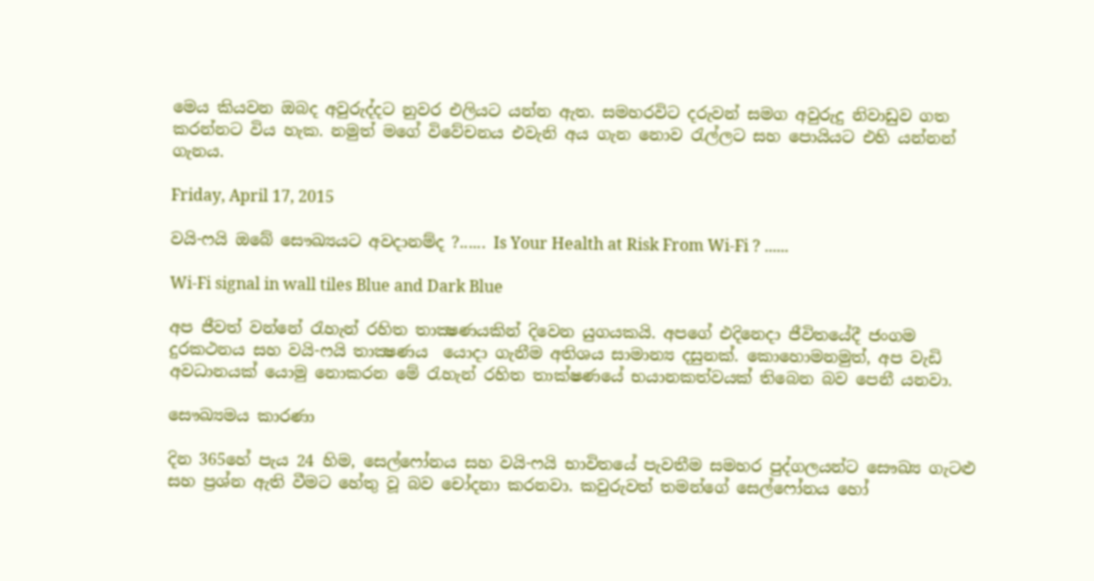මෙය කියවන ඔබද අවුරුද්දට නුවර එලියට යන්න ඇත. සමහරවිට දරුවන් සමග අවුරුදු නිවාඩුව ගත කරන්නට විය හැක. නමුත් මගේ විවේචනය එවැනි අය ගැන නොව රැල්ලට සහ පොයියට එහි යන්නන් ගැනය.

Friday, April 17, 2015

වයි-ෆයි ඔබේ සෞඛ්‍යයට අවදානම්ද ?...... Is Your Health at Risk From Wi-Fi ? ......

Wi-Fi signal in wall tiles Blue and Dark Blue

අප ජීවත් වන්නේ රැහැන් රහිත තාක්‍ෂණයකින් දිවෙන යුගයකයි. අපගේ එදිනෙදා ජීවිතයේදී ජංගම දුරකථනය සහ වයි-ෆයි තාක්‍ෂණය  යොදා ගැනීම අතිශය සාමාන්‍ය දසුනක්. කොහොමනමුත්, අප වැඩි අවධානයක් යොමු නොකරන මේ රැහැන් රහිත තාක්ෂණයේ භයානකත්වයක් තිබෙන බව පෙනී යනවා.

සෞඛ්‍යමය කාරණා

දින 365හේ පැය 24 හිම, සෙල්ෆෝනය සහ වයි-ෆයි භාවිතයේ පැවතීම සමහර පුද්ගලයන්ට සෞඛ්‍ය ගැටළු සහ ප්‍රශ්න ඇති වීමට හේතු වූ බව චෝදනා කරනවා. කවුරුවත් තමන්ගේ සෙල්ෆෝනය හෝ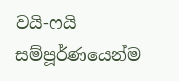වයි-ෆයි සම්පූර්ණයෙන්ම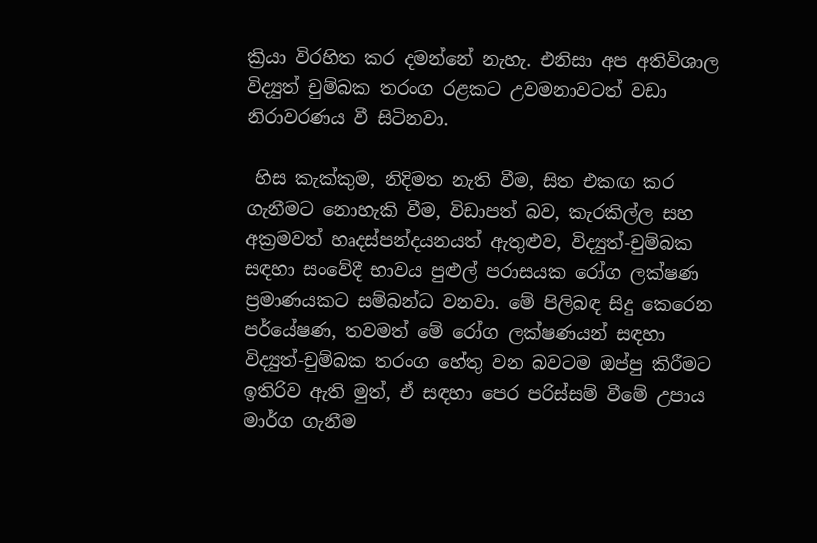ක්‍රියා විරහිත කර දමන්නේ නැහැ. එනිසා අප අතිවිශාල විද්‍යුත් චුම්බක තරංග රළකට උවමනාවටත් වඩා නිරාවරණය වී සිටිනවා.

 හිස කැක්කුම, නිදිමත නැති වීම, සිත එකඟ කර ගැනීමට නොහැකි වීම, විඩාපත් බව, කැරකිල්ල සහ අක්‍රමවත් හෘදස්පන්දයනයත් ඇතුළුව, විද්‍යුත්-චුම්බක සඳහා සංවේදී භාවය පුළුල් පරාසයක රෝග ලක්ෂණ ප්‍රමාණයකට සම්බන්ධ වනවා. මේ පිලිබඳ සිදු කෙරෙන පර්යේෂණ, තවමත් මේ රෝග ලක්ෂණයන් සඳහා විද්‍යුත්-චුම්බක තරංග හේතු වන බවටම ඔප්පු කිරීමට ඉතිරිව ඇති මුත්, ඒ සඳහා පෙර පරිස්සම් වීමේ උපාය මාර්ග ගැනීම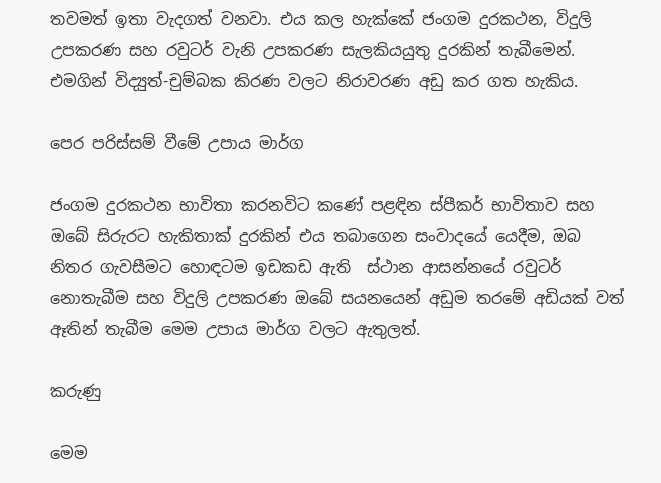තවමත් ඉතා වැදගත් වනවා. එය කල හැක්කේ ජංගම දුරකථන, විදුලි උපකරණ සහ රවුටර් වැනි උපකරණ සැලකියයුතු දුරකින් තැබීමෙන්. එමගින් විද්‍යුත්-චුම්බක කිරණ වලට නිරාවරණ අඩු කර ගත හැකිය.

පෙර පරිස්සම් වීමේ උපාය මාර්ග

ජංගම දුරකථන භාවිතා කරනවිට කණේ පළඳින ස්පීකර් භාවිතාව සහ ඔබේ සිරුරට හැකිතාක් දුරකින් එය තබාගෙන සංවාදයේ යෙදීම, ඔබ නිතර ගැවසීමට හොඳටම ඉඩකඩ ඇති  ස්ථාන ආසන්නයේ රවුටර් නොතැබීම සහ විදුලි උපකරණ ඔබේ සයනයෙන් අඩුම තරමේ අඩියක් වත් ඈතින් තැබීම මෙම උපාය මාර්ග වලට ඇතුලත්.

කරුණු

මෙම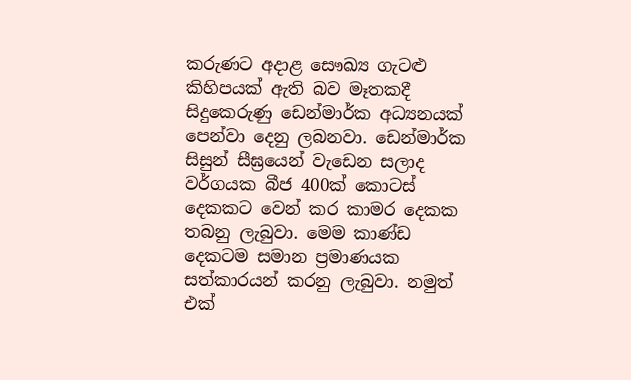කරුණට අදාළ සෞඛ්‍ය ගැටළු කිහිපයක් ඇති බව මෑතකදී සිදුකෙරුණු ඩෙන්මාර්ක අධ්‍යනයක් පෙන්වා දෙනු ලබනවා. ඩෙන්මාර්ක සිසුන් සීඝ්‍රයෙන් වැඩෙන සලාද වර්ගයක බීජ 400ක් කොටස් දෙකකට වෙන් කර කාමර දෙකක තබනු ලැබුවා. මෙම කාණ්ඩ දෙකටම සමාන ප්‍රමාණයක සත්කාරයන් කරනු ලැබුවා. නමුත් එක්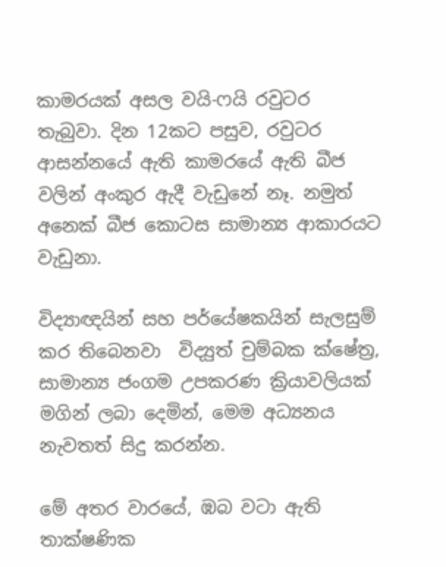කාමරයක් අසල වයි-ෆයි රවුටර තැබුවා. දින 12කට පසුව, රවුටර ආසන්නයේ ඇති කාමරයේ ඇති බීජ  වලින් අංකුර ඇදී වැඩුනේ නෑ. නමුත් අනෙක් බීජ කොටස සාමාන්‍ය ආකාරයට වැඩුනා.

විද්‍යාඥයින් සහ පර්යේෂකයින් සැලසුම් කර තිබෙනවා  විද්‍යුත් චුම්බක ක්ෂේත්‍ර, සාමාන්‍ය ජංගම උපකරණ ක්‍රියාවලියක් මගින් ලබා දෙමින්, මෙම අධ්‍යනය නැවතත් සිදු කරන්න.

මේ අතර වාරයේ, ඹබ වටා ඇති තාක්ෂණික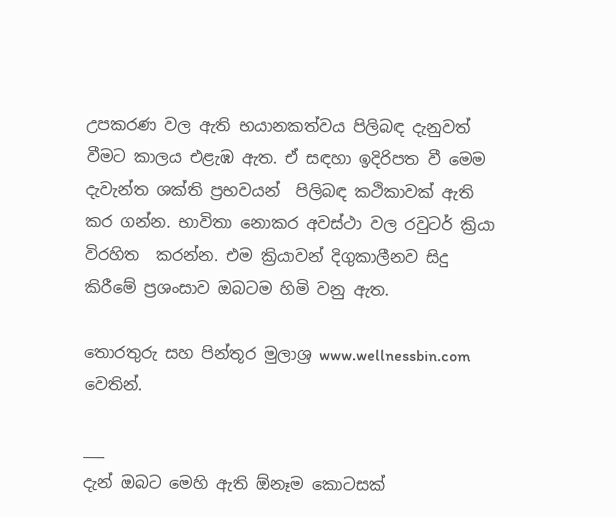උපකරණ වල ඇති භයානකත්වය පිලිබඳ දැනුවත් වීමට කාලය එළැඹ ඇත. ඒ සඳහා ඉදිරිපත වී මෙම දැවැන්ත ශක්ති ප්‍රභවයන්  පිලිබඳ කථිකාවක් ඇති කර ගන්න. භාවිතා නොකර අවස්ථා වල රවුටර් ක්‍රියා විරහිත  කරන්න. එම ක්‍රියාවන් දිගුකාලීනව සිදු කිරීමේ ප්‍රශංසාව ඔබටම හිමි වනු ඇත.

තොරතුරු සහ පින්තූර මුලාශ්‍ර www.wellnessbin.com වෙතින්.

___
දැන් ඔබට මෙහි ඇති ඕනෑම කොටසක්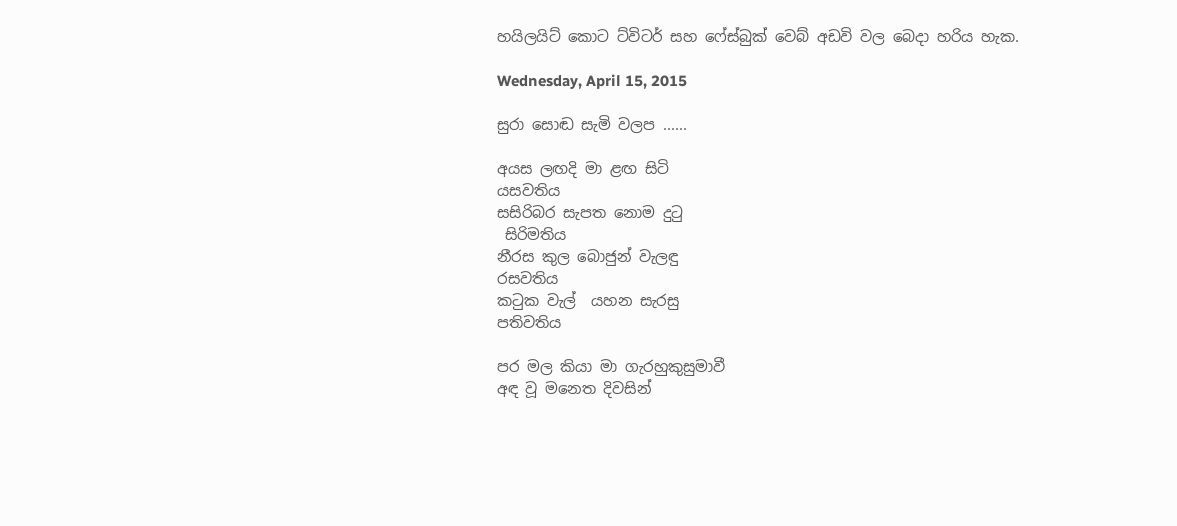හයිලයිට් කොට ට්විටර් සහ ෆේස්බුක් වෙබ් අඩවි වල බෙදා හරිය හැක.

Wednesday, April 15, 2015

සුරා සොඬ සැමි වලප ......

අයස ලඟදි මා ළඟ සිටි
යසවතිය
සසිරිබර සැපත නොම දුටු
 සිරිමතිය
නීරස කුල බොජුන් වැලඳු
රසවතිය
කටුක වැල්  යහන සැරසු
පතිවතිය

පර මල කියා මා ගැරහුකුසුමාවී
අඳ වූ මනෙත දිවසින්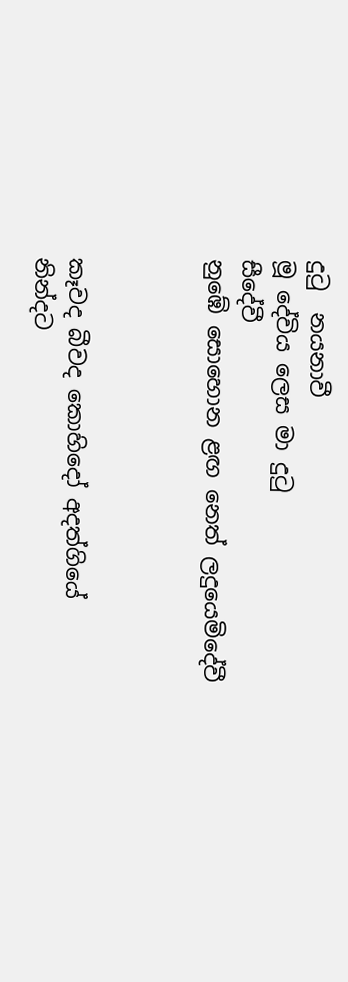දුටු  නයනාවී
මූ දේවිය ලෙස මා දුටු
සීදේවී
නුඹේ සොහොන ළඟ නෙත් ලදුයෙමිදේවී



කෑවද බීවද කොහිදෝ අදත්ගියේ
නින්දට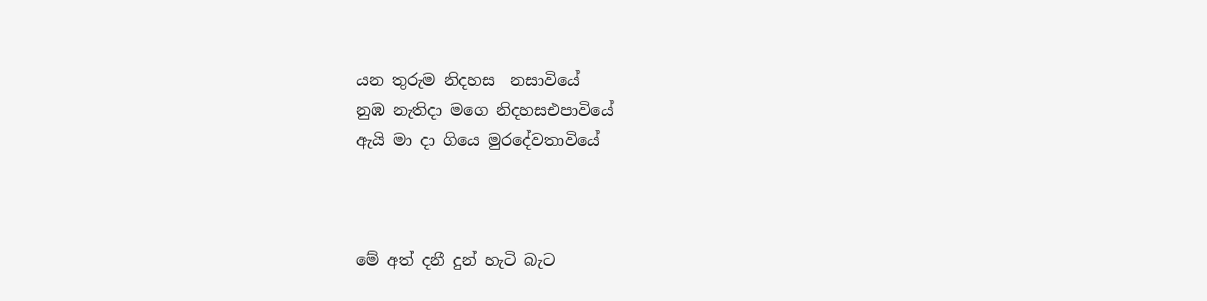යන තුරුම නිදහස  නසාවියේ
නුඹ නැතිදා මගෙ නිදහසඑපාවියේ
ඇයි මා දා ගියෙ මුරදේවතාවියේ



මේ අත් දනී දුන් හැටි බැට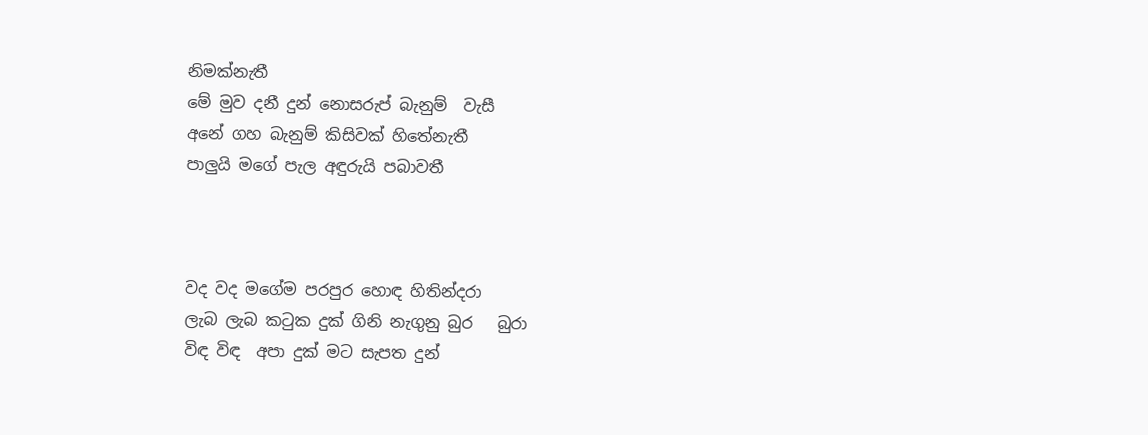නිමක්නැතී
මේ මුව දනී දුන් නොසරුප් බැනුම්  වැසී
අනේ ගහ බැනුම් කිසිවක් හිතේනැතී
පාලුයි මගේ පැල අඳුරුයි පබාවතී



වද වද මගේම පරපුර හොඳ හිතින්දරා
ලැබ ලැබ කටුක දුක් ගිනි නැගුනු බුර   බුරා
විඳ විඳ  අපා දුක් මට සැපත දුන්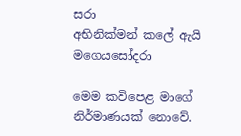සරා
අභිනික්මන් කලේ ඇයි මගෙයසෝදරා

මෙම කවිපෙළ මාගේ නිර්මාණයක් නොවේ.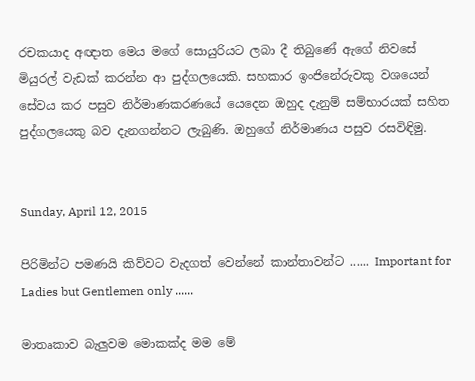රචකයාද අඥාත මෙය මගේ සොයුරියට ලබා දී තිබුණේ ඇගේ නිවසේ මියුරල් වැඩක් කරන්න ආ පුද්ගලයෙකි. සහකාර ඉංජිනේරුවකු වශයෙන් සේවය කර පසුව නිර්මාණකරණයේ යෙදෙන ඔහුද දැනුම් සම්භාරයක් සහිත පුද්ගලයෙකු බව දැනගන්නට ලැබුණි. ඔහුගේ නිර්මාණය පසුව රසවිඳිමු.


Sunday, April 12, 2015

පිරිමින්ට පමණයි කිව්වට වැදගත් වෙන්නේ කාන්තාවන්ට ...... Important for Ladies but Gentlemen only ......

මාතෘකාව බැලුවම මොකක්ද මම මේ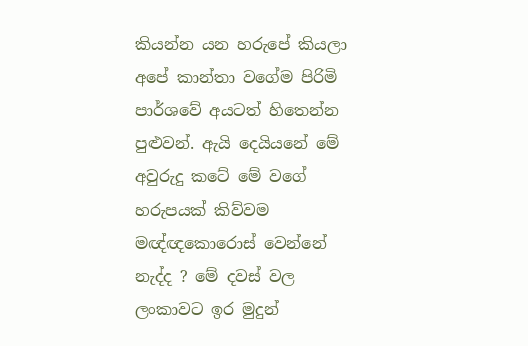කියන්න යන හරුපේ කියලා අපේ කාන්තා වගේම පිරිමි පාර්ශවේ අයටත් හිතෙන්න පුළුවන්. ඇයි දෙයියනේ මේ අවුරුදු කටේ මේ වගේ හරුපයක් කිව්වම මඥ්ඥකොරොස් වෙන්නේ නැද්ද ? මේ දවස් වල ලංකාවට ඉර මුදුන්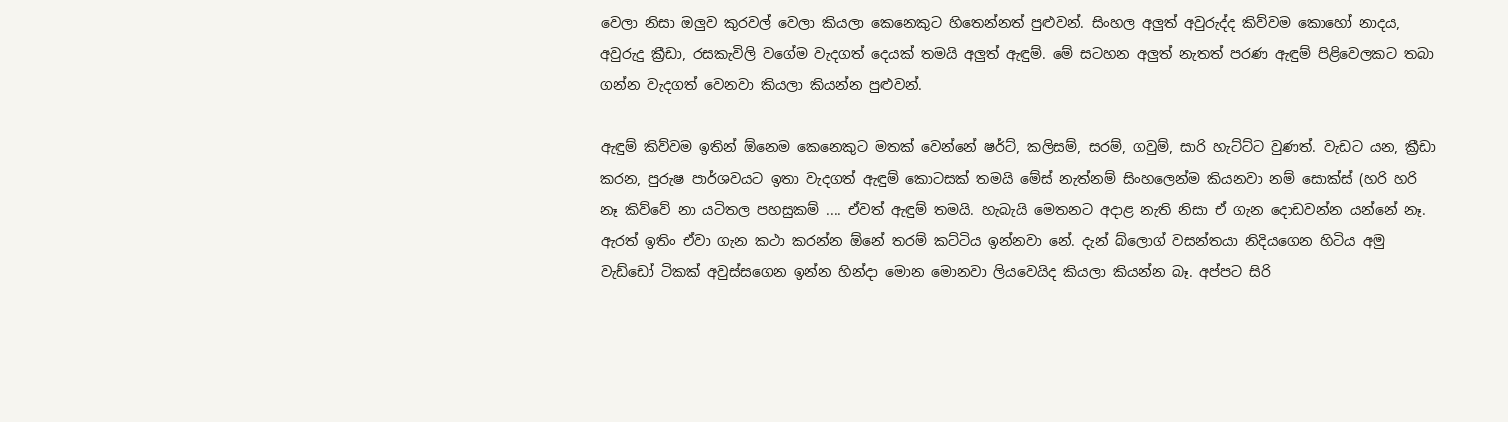වෙලා නිසා ඔලුව කුරවල් වෙලා කියලා කෙනෙකුට හිතෙන්නත් පුළුවන්. සිංහල අලුත් අවුරුද්ද කිව්වම කොහෝ නාදය, අවුරුදු ක්‍රීඩා, රසකැවිලි වගේම වැදගත් දෙයක් තමයි අලුත් ඇඳුම්. මේ සටහන අලුත් නැතත් පරණ ඇඳුම් පිළිවෙලකට තබා ගන්න වැදගත් වෙනවා කියලා කියන්න පුළුවන්.

ඇඳුම් කිව්වම ඉතින් ඕනෙම කෙනෙකුට මතක් වෙන්නේ ෂර්ට්, කලිසම්, සරම්, ගවුම්, සාරි හැට්ට්ට වුණත්. වැඩට යන, ක්‍රීඩා කරන, පුරුෂ පාර්ශවයට ඉතා වැදගත් ඇඳුම් කොටසක් තමයි මේස් නැත්නම් සිංහලෙන්ම කියනවා නම් සොක්ස් (හරි හරි නෑ කිව්වේ නා යටිතල පහසුකම් .... ඒවත් ඇඳුම් තමයි. හැබැයි මෙතනට අදාළ නැති නිසා ඒ ගැන දොඩවන්න යන්නේ නෑ. ඇරත් ඉතිං ඒවා ගැන කථා කරන්න ඕනේ තරම් කට්ටිය ඉන්නවා නේ. දැන් බ්ලොග් වසන්තයා නිදියගෙන හිටිය අමු වැඩ්ඩෝ ටිකක් අවුස්සගෙන ඉන්න හින්දා මොන මොනවා ලියවෙයිද කියලා කියන්න බෑ. අප්පට සිරි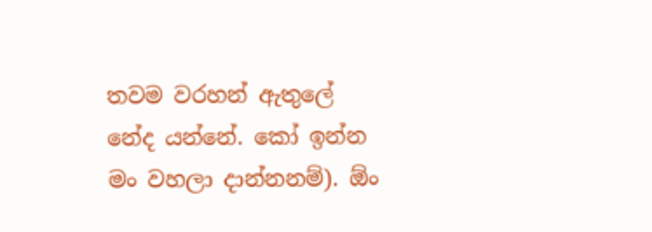තවම වරහන් ඇතුලේ නේද යන්නේ. කෝ ඉන්න මං වහලා දාන්නනම්). ඕං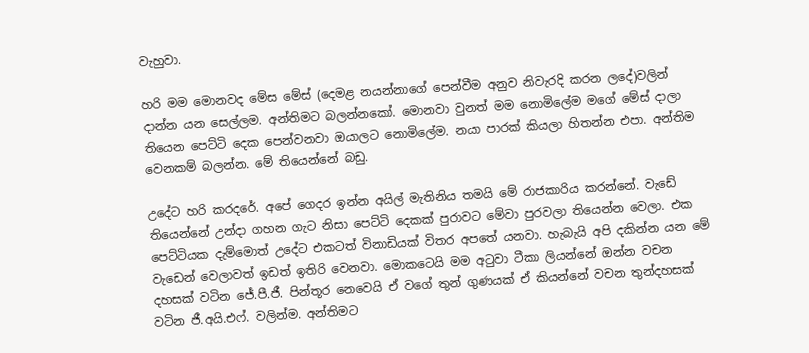වැහුවා.

හරි මම මොනවද මේස මේස් (දෙමළ නයන්නාගේ පෙන්වීම අනුව නිවැරදි කරන ලදේ)වලින් දාන්න යන සෙල්ලම. අන්තිමට බලන්නකෝ. මොනවා වුනත් මම නොමිලේම මගේ මේස් දාලා තියෙන පෙට්ටි දෙක පෙන්වනවා ඔයාලට නොමිලේම. නයා පාරක් කියලා හිතන්න එපා. අන්තිම වෙනකම් බලන්න. මේ තියෙන්නේ බඩු.

උදේට හරි කරදරේ. අපේ ගෙදර ඉන්න අයිල් මැතිනිය තමයි මේ රාජකාරිය කරන්නේ. වැඩේ තියෙන්නේ උන්දා ගහන ගැට නිසා පෙට්ටි දෙකක් පුරාවට මේවා පුරවලා තියෙන්න වෙලා. එක පෙට්ටියක දැම්මොත් උදේට එකටත් විනාඩියක් විතර අපතේ යනවා. හැබැයි අපි දකින්න යන මේ වැඩෙන් වෙලාවත් ඉඩත් ඉතිරි වෙනවා. මොකටෙයි මම අටුවා ටීකා ලියන්නේ ඔන්න වචන දහසක් වටින ජේ.පී.ජී. පින්තූර නෙවෙයි ඒ වගේ තුන් ගුණයක් ඒ කියන්නේ වචන තුන්දහසක් වටින ජී.අයි.එෆ්. වලින්ම. අන්තිමට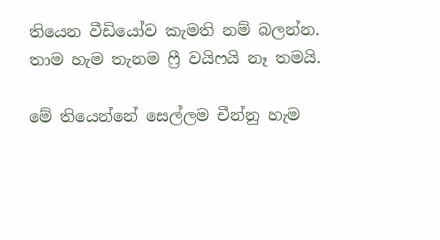තියෙන වීඩියෝව කැමති නම් බලන්න. තාම හැම තැනම ෆ්‍රී වයිෆයි නෑ තමයි.

මේ තියෙන්නේ සෙල්ලම චීන්නු හැම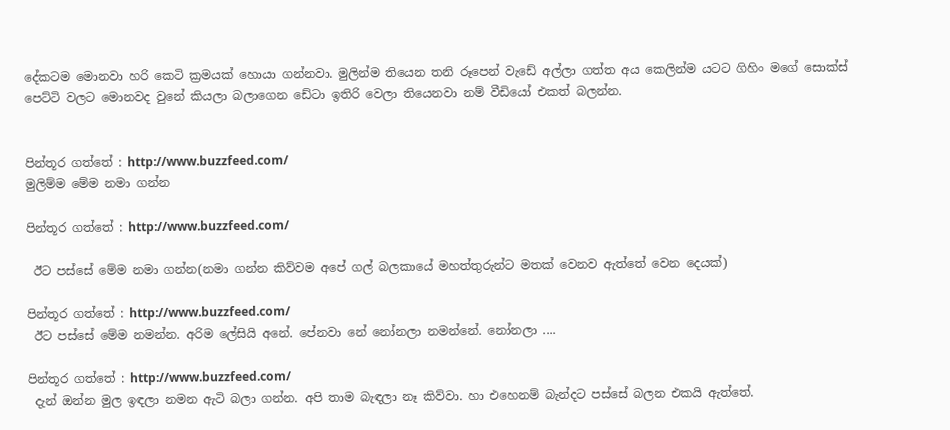දේකටම මොනවා හරි කෙටි ක්‍රමයක් හොයා ගන්නවා. මුලින්ම තියෙන තනි රූපෙන් වැඩේ අල්ලා ගත්ත අය කෙලින්ම යටට ගිහිං මගේ සොක්ස් පෙට්ටි වලට මොනවද වුනේ කියලා බලාගෙන ඩේටා ඉතිරි වෙලා තියෙනවා නම් වීඩියෝ එකත් බලන්න.


පින්තූර ගත්තේ : http://www.buzzfeed.com/
මුලිම්ම මේම නමා ගන්න

පින්තූර ගත්තේ : http://www.buzzfeed.com/

 ඊට පස්සේ මේම නමා ගන්න(නමා ගන්න කිව්වම අපේ ගල් බලකායේ මහත්තුරුන්ට මතක් වෙනව ඇත්තේ වෙන දෙයක්)

පින්තූර ගත්තේ : http://www.buzzfeed.com/
 ඊට පස්සේ මේම නමන්න. අරිම ලේසියි අනේ. පේනවා නේ නෝනලා නමන්නේ. නෝනලා ....

පින්තූර ගත්තේ : http://www.buzzfeed.com/
 දැන් ඔන්න මුල ඉඳලා නමන ඇටි බලා ගන්න. අපි තාම බැඳලා නෑ කිව්වා. හා එහෙනම් බැන්දට පස්සේ බලන එකයි ඇත්තේ.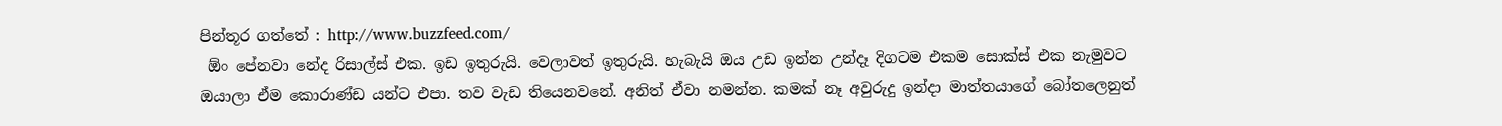පින්තූර ගත්තේ : http://www.buzzfeed.com/
 ඕං පේනවා නේද රිසාල්ස් එක. ඉඩ ඉතුරුයි. වෙලාවත් ඉතුරුයි. හැබැයි ඔය උඩ ඉන්න උන්දෑ දිගටම එකම සොක්ස් එක නැමුවට ඔයාලා ඒම කොරාණ්ඩ යන්ට එපා. තව වැඩ තියෙනවනේ. අනිත් ඒවා නමන්න. කමක් නෑ අවුරුදු ඉන්දා මාත්තයාගේ බෝතලෙනුත්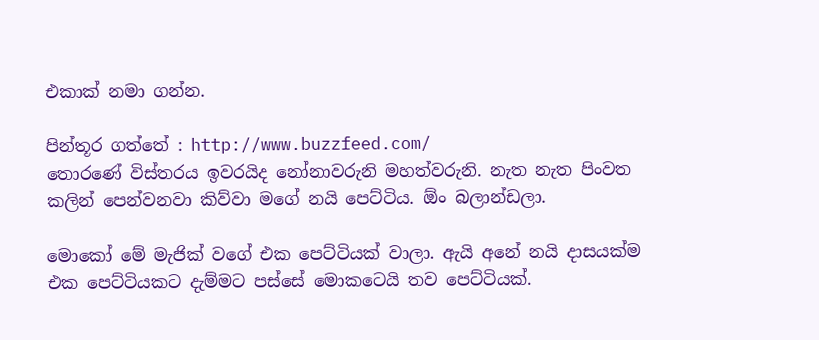එකාක් නමා ගන්න.

පින්තූර ගත්තේ : http://www.buzzfeed.com/
තොරණේ විස්තරය ඉවරයිද නෝනාවරුනි මහත්වරුනි. නැත නැත පිංවත කලින් පෙන්වනවා කිව්වා මගේ නයි පෙට්ටිය. ඕං බලාන්ඩලා.

මොකෝ මේ මැජික් වගේ එක පෙට්ටියක් වාලා. ඇයි අනේ නයි දාසයක්ම එක පෙට්ටියකට දැම්මට පස්සේ මොකටෙයි තව පෙට්ටියක්.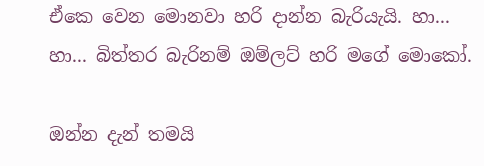ඒකෙ වෙන මොනවා හරි දාන්න බැරියැයි. හා... හා... බිත්තර බැරිනම් ඔම්ලට් හරි මගේ මොකෝ.

ඔන්න දැන් තමයි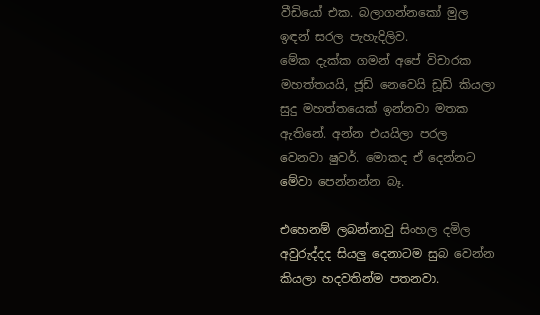වීඩියෝ එක. බලාගන්නකෝ මුල ඉඳන් සරල පැහැදිලිව.
මේක දැක්ක ගමන් අපේ විචාරක මහත්තයයි, ජූඩ් නෙවෙයි ඩූඩ් කියලා සුදු මහත්තයෙක් ඉන්නවා මතක ඇතිනේ. අන්න එයයිලා පරල වෙනවා ෂුවර්. මොකද ඒ දෙන්නට මේවා පෙන්නන්න බෑ.

එහෙනම් ලබන්නාවු සිංහල දමිල අවුරුද්දද සියලු දෙනාටම සුබ වෙන්න කියලා හදවතින්ම පතනවා.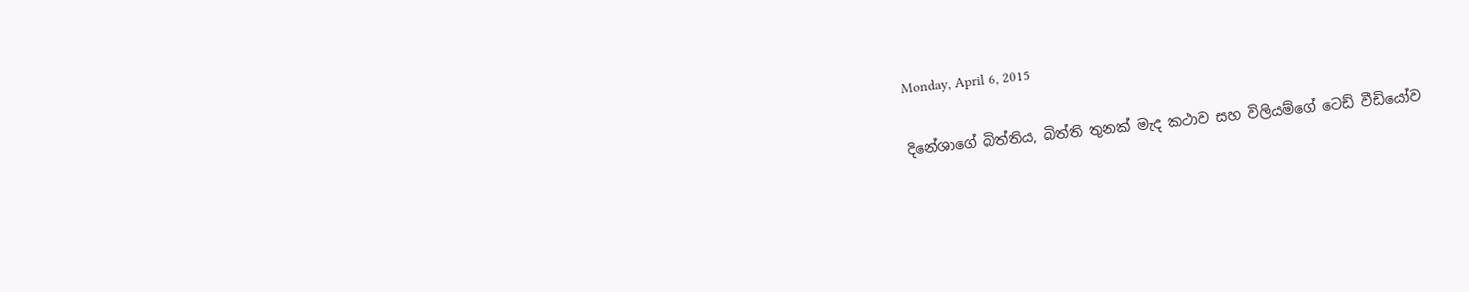Monday, April 6, 2015

දිනේශාගේ බිත්තිය, බිත්ති තුනක් මැද කථාව සහ විලියම්ගේ ටෙඩ් වීඩියෝව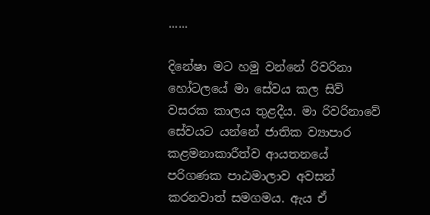......

දිනේෂා මට හමු වන්නේ රිවරිනා හෝටලයේ මා සේවය කල සිව් වසරක කාලය තුළදීය. මා රිවරිනාවේ සේවයට යන්නේ ජාතික ව්‍යාපාර කළමනාකාරීත්ව ආයතනයේ පරිගණක පාඨමාලාව අවසන් කරනවාත් සමගමය. ඇය ඒ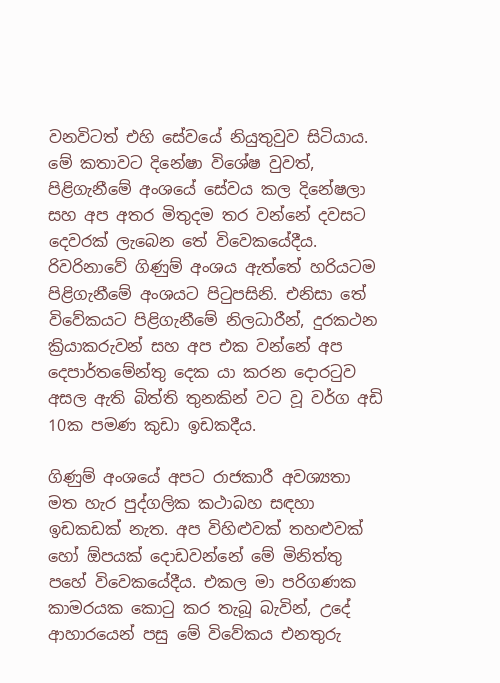වනවිටත් එහි සේවයේ නියුතුවුව සිටියාය. මේ කතාවට දිනේෂා විශේෂ වුවත්, පිළිගැනීමේ අංශයේ සේවය කල දිනේෂලා සහ අප අතර මිතුදම තර වන්නේ දවසට දෙවරක් ලැබෙන තේ විවෙකයේදීය. රිවරිනාවේ ගිණුම් අංශය ඇත්තේ හරියටම පිළිගැනීමේ අංශයට පිටුපසිනි. එනිසා තේ විවේකයට පිළිගැනීමේ නිලධාරීන්, දුරකථන ක්‍රියාකරුවන් සහ අප එක වන්නේ අප දෙපාර්තමේන්තු දෙක යා කරන දොරටුව අසල ඇති බිත්ති තුනකින් වට වූ වර්ග අඩි 10ක පමණ කුඩා ඉඩකදීය.

ගිණුම් අංශයේ අපට රාජකාරී අවශ්‍යතා මත හැර පුද්ගලික කථාබහ සඳහා ඉඩකඩක් නැත. අප විහිළුවක් තහළුවක් හෝ ඕපයක් දොඩවන්නේ මේ මිනිත්තු පහේ විවෙකයේදීය. එකල මා පරිගණක කාමරයක කොටු කර තැබූ බැවින්, උදේ ආහාරයෙන් පසු මේ විවේකය එනතුරු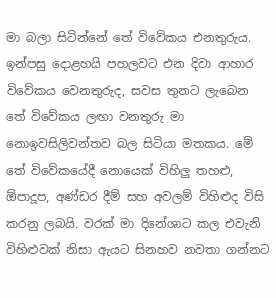මා බලා සිටින්නේ තේ විවේකය එනතුරුය. ඉන්පසු දොළහයි පහලවට එන දිවා ආහාර විවේකය වෙනතුරුද, සවස තුනට ලැබෙන තේ විවේකය ලඟා වනතුරු මා නොඉවසිලිවන්තව බල සිටියා මතකය. මේ තේ විවේකයේදී නොයෙක් විහිලු තහළු, ඕපාදූප, අණ්ඩර දීම් සහ අවලම් විහිළුද විසි කරනු ලබයි. වරක් මා දිනේශාට කල එවැනි විහිළුවක් නිසා ඇයට සිනහව නවතා ගන්නට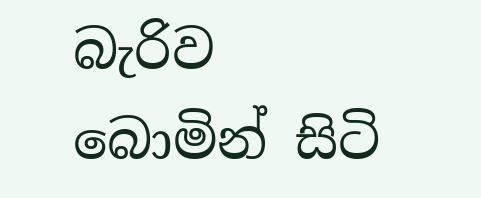බැරිව  බොමින් සිටි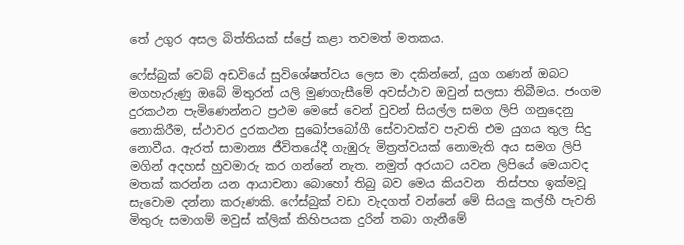තේ උගුර අසල බිත්තියක් ස්ප්‍රේ කළා තවමත් මතකය.

ෆේස්බුක් වෙබ් අඩවියේ සුවිශේෂත්වය ලෙස මා දකින්නේ, යුග ගණන් ඔබට මගහැරුණු ඔබේ මිතුරන් යලි මුණගැසීමේ අවස්ථාව ඔවුන් සලසා තිබීමය. ජංගම දුරකථන පැමිණෙන්නට ප්‍රථම මෙසේ වෙන් වුවන් සියල්ල සමග ලිපි ගනුදෙනු නොකිරීම, ස්ථාවර දුරකථන සුඛෝපබෝගී සේවාවක්ව පැවති එම යුගය තුල සිදු නොවීය. ඇරත් සාමාන්‍ය ජීවිතයේදී ගැඹුරු මිත්‍රත්වයක් නොමැති අය සමග ලිපි මගින් අදහස් හුවමාරු කර ගන්නේ නැත. නමුත් අරයාට යවන ලිපියේ මෙයාවද මතක් කරන්න යන ආයාචනා බොහෝ තිබු බව මෙය කියවන  තිස්පහ ඉක්මවූ සැවොම දන්නා කරුණකි. ෆේස්බුක් වඩා වැදගත් වන්නේ මේ සියලු කල්හී පැවති මිතුරු සමාගම් මවුස් ක්ලික් කිහිපයක දුරින් තබා ගැනීමේ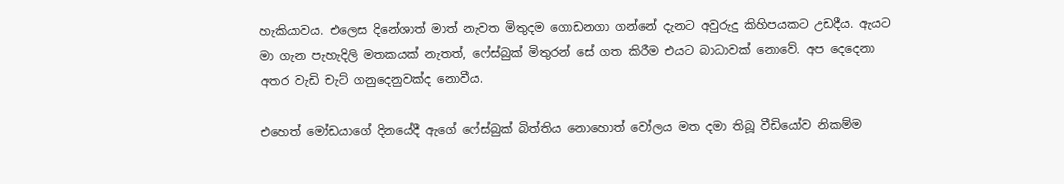හැකියාවය. එලෙස දිනේශාත් මාත් නැවත මිතුදම ගොඩනගා ගන්නේ දැනට අවුරුදු කිහිපයකට උඩදීය. ඇයට මා ගැන පැහැදිලි මතකයක් නැතත්, ෆේස්බුක් මිතුරන් සේ ගත කිරීම එයට බාධාවක් නොවේ. අප දෙදෙනා අතර වැඩි චැට් ගනුදෙනුවක්ද නොවීය.

එහෙත් මෝඩයාගේ දිනයේදී ඇගේ ෆේස්බුක් බිත්තිය නොහොත් වෝලය මත දමා තිබූ වීඩියෝව නිකම්ම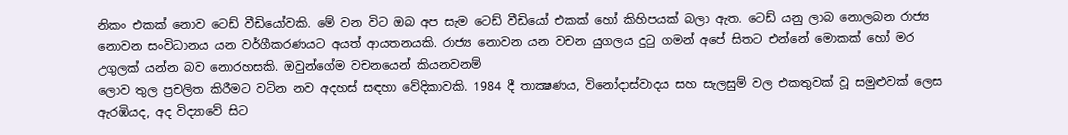නිකං එකක් නොව ටෙඩ් වීඩියෝවකි. මේ වන විට ඔබ අප සැම ටෙඩ් වීඩියෝ එකක් හෝ කිහිපයක් බලා ඇත. ටෙඩ් යනු ලාබ නොලබන රාජ්‍ය නොවන සංවිධානය යන වර්ගීකරණයට අයත් ආයතනයකි. රාජ්‍ය නොවන යන වචන යුගලය දුටු ගමන් අපේ සිතට එන්නේ මොකක් හෝ මර උගුලක් යන්න බව නොරහසකි. ඔවුන්ගේම වචනයෙන් කියනවනම්
ලොව තුල ප්‍රචලිත කිරීමට වටින නව අදහස් සඳහා වේදිකාවකි. 1984 දී තාක්‍ෂණය, විනෝදාස්වාදය සහ සැලසුම් වල එකතුවක් වූ සමුළුවක් ලෙස ඇරඹියද, අද විද්‍යාවේ සිට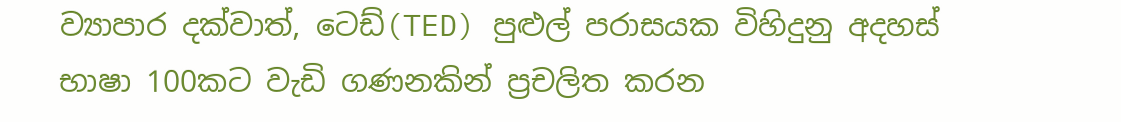ව්‍යාපාර දක්වාත්, ටෙඩ්(TED) පුළුල් පරාසයක විහිදුනු අදහස් භාෂා 100කට වැඩි ගණනකින් ප්‍රචලිත කරන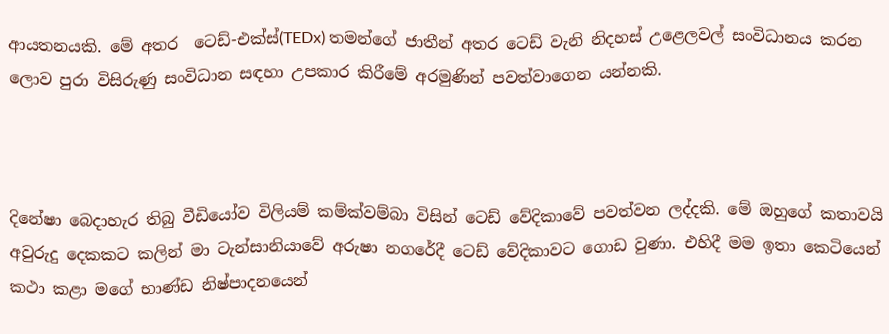ආයතනයකි. මේ අතර  ටෙඩ්-එක්ස්(TEDx) තමන්ගේ ජාතීන් අතර ටෙඩ් වැනි නිදහස් උළෙලවල් සංවිධානය කරන ලොව පුරා විසිරුණු සංවිධාන සඳහා උපකාර කිරීමේ අරමුණින් පවත්වාගෙන යන්නකි.



දිනේෂා බෙදාහැර තිබු වීඩියෝව විලියම් කම්ක්වම්බා විසින් ටෙඩ් වේදිකාවේ පවත්වන ලද්දකි. මේ ඔහුගේ කතාවයි
අවුරුදු දෙකකට කලින් මා ටැන්සානියාවේ අරුෂා නගරේදී ටෙඩ් වේදිකාවට ගොඩ වුණා. එහිදී මම ඉතා කෙටියෙන් කථා කළා මගේ භාණ්ඩ නිෂ්පාදනයෙන්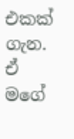එකක් ගැන. ඒ මගේ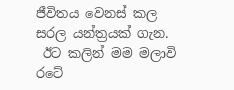ජීවිතය වෙනස් කල සරල යන්ත්‍රයක් ගැන.
 ඊට කලින් මම මලාවි රටේ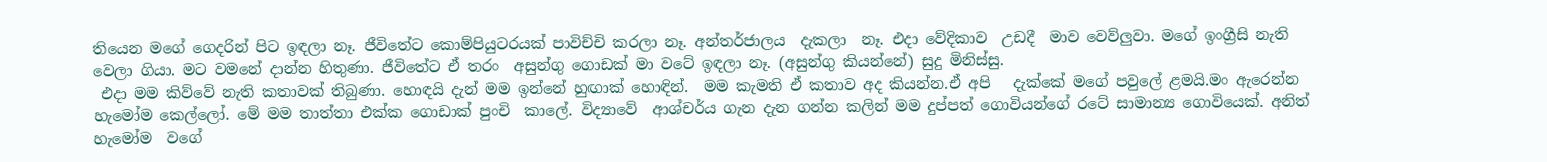තියෙන මගේ ගෙදරින් පිට ඉඳලා නෑ. ජීවිතේට කොම්පියුටරයක් පාවිච්චි කරලා නෑ. අන්තර්ජාලය  දැකලා  නෑ. එදා වේදිකාව  උඩදී  මාව වෙව්ලුවා. මගේ ඉංග්‍රීසි නැති වෙලා ගියා. මට වමනේ දාන්න හිතුණා. ජීවිතේට ඒ තරං  අසුන්ගු ගොඩක් මා වටේ ඉඳලා නෑ. (අසුන්ගු කියන්නේ) සුදු මිනිස්සු.
 එදා මම කිව්වේ නැති කතාවක් තිබුණා. හොඳයි දැන් මම ඉන්නේ හුඟාක් හොඳින්.  මම කැමති ඒ කතාව අද කියන්න.ඒ අපි   දැක්කේ මගේ පවුලේ ළමයි.මං ඇරෙන්න  හැමෝම කෙල්ලෝ. මේ මම තාත්තා එක්ක ගොඩාක් පුංචි  කාලේ. විද්‍යාවේ  ආශ්චර්ය ගැන දැන ගන්න කලින් මම දුප්පත් ගොවියන්ගේ රටේ සාමාන්‍ය ගොවියෙක්. අනිත් හැමෝම  වගේ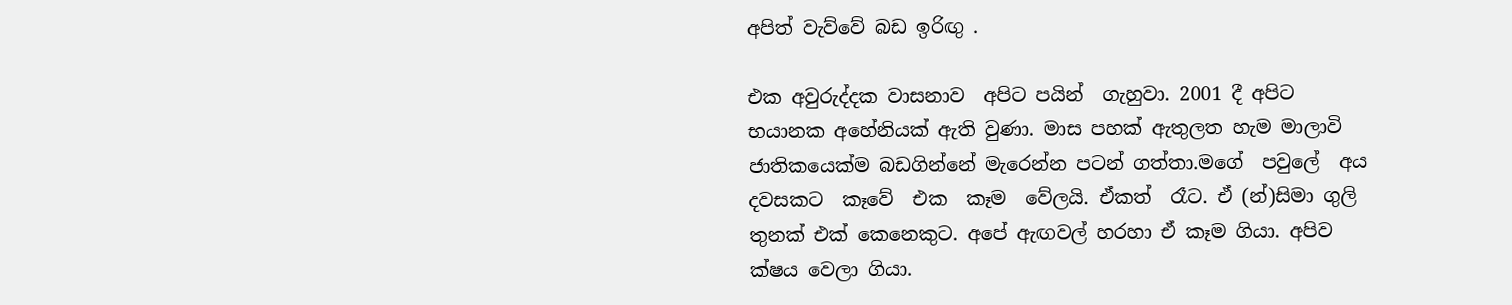අපිත් වැව්වේ බඩ ඉරිඟු .

එක අවුරුද්දක වාසනාව  අපිට පයින්  ගැහුවා. 2001 දී අපිට භයානක අහේනියක් ඇති වුණා. මාස පහක් ඇතුලත හැම මාලාවි ජාතිකයෙක්ම බඩගින්නේ මැරෙන්න පටන් ගත්තා.මගේ  පවුලේ  අය  දවසකට  කෑවේ  එක  කෑම  වේලයි. ඒකත්  රෑට. ඒ (න්)සිමා ගුලි තුනක් එක් කෙනෙකුට. අපේ ඇඟවල් හරහා ඒ කෑම ගියා. අපිව ක්ෂය වෙලා ගියා.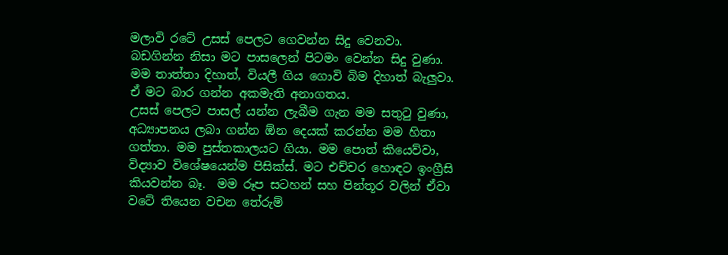මලාවි රටේ උසස් පෙලට ගෙවන්න සිදු වෙනවා.  බඩගින්න නිසා මට පාසලෙන් පිටමං වෙන්න සිදු වුණා. මම තාත්තා දිහාත්, වියලී ගිය ගොවි බිම දිහාත් බැලුවා. ඒ මට බාර ගන්න අකමැති අනාගතය.
උසස් පෙලට පාසල් යන්න ලැබීම ගැන මම සතුටු වුණා, අධ්‍යාපනය ලබා ගන්න ඕන දෙයක් කරන්න මම හිතා ගත්තා. මම පුස්තකාලයට ගියා. මම පොත් කියෙව්වා, විද්‍යාව විශේෂයෙන්ම පිසික්ස්. මට එච්චර හොඳට ඉංග්‍රීසි කියවන්න බෑ.  මම රූප සටහන් සහ පින්තූර වලින් ඒවා වටේ තියෙන වචන තේරුම්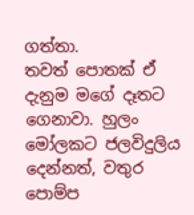ගත්තා.
තවත් පොතක් ඒ දැනුම මගේ දෑතට ගෙනාවා. හුලං මෝලකට ජලවිදුලිය දෙන්නත්, වතුර පොම්ප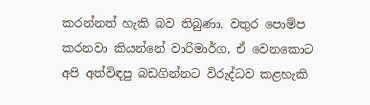කරන්නත් හැකි බව තිබුණා. වතුර පොම්ප කරනවා කියන්නේ වාරිමාර්ග, ඒ වෙනකොට අපි අත්විඳපු බඩගින්නට විරුද්ධව කළහැකි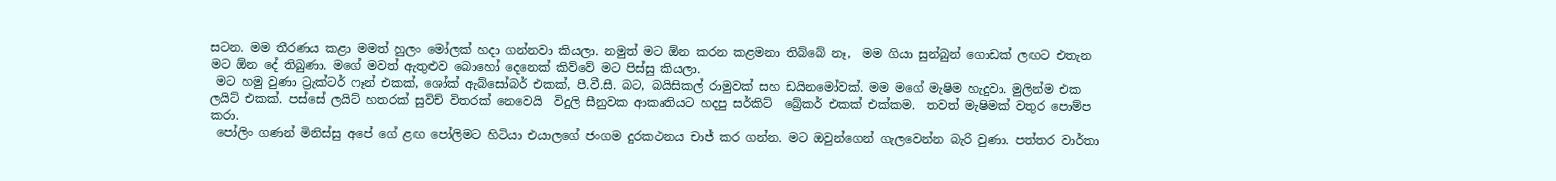සටන. මම තීරණය කළා මමත් හුලං මෝලක් හදා ගන්නවා කියලා. නමුත් මට ඕන කරන කළමනා තිබ්බේ නෑ,  මම ගියා සුන්බුන් ගොඩක් ලඟට එතැන මට ඕන දේ තිබුණා. මගේ මවත් ඇතුළුව බොහෝ දෙනෙක් කිව්වේ මට පිස්සු කියලා.
 මට හමු වුණා ට්‍රැක්ටර් ෆෑන් එකක්, ශෝක් ඇබ්සෝබර් එකක්, පී.වී.සී. බට, බයිසිකල් රාමුවක් සහ ඩයිනමෝවක්. මම මගේ මැෂිම හැදුවා. මුලින්ම එක ලයිට් එකක්. පස්සේ ලයිට් හතරක් සුවිච් විතරක් නෙවෙයි  විදුලි සීනුවක ආකෘතියට හදපු සර්කිට්  බ්‍රේකර් එකක් එක්කම.  තවත් මැෂිමක් වතුර පොම්ප කරා.
 පෝලිං ගණන් මිනිස්සු අපේ ගේ ළඟ පෝලිමට හිටියා එයාලගේ ජංගම දුරකථනය චාජ් කර ගන්න. මට ඔවුන්ගෙන් ගැලවෙන්න බැරි වුණා. පත්තර වාර්තා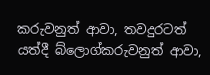කරුවනුත් ආවා, තවදුරටත් යත්දී බ්ලොග්කරුවනුත් ආවා,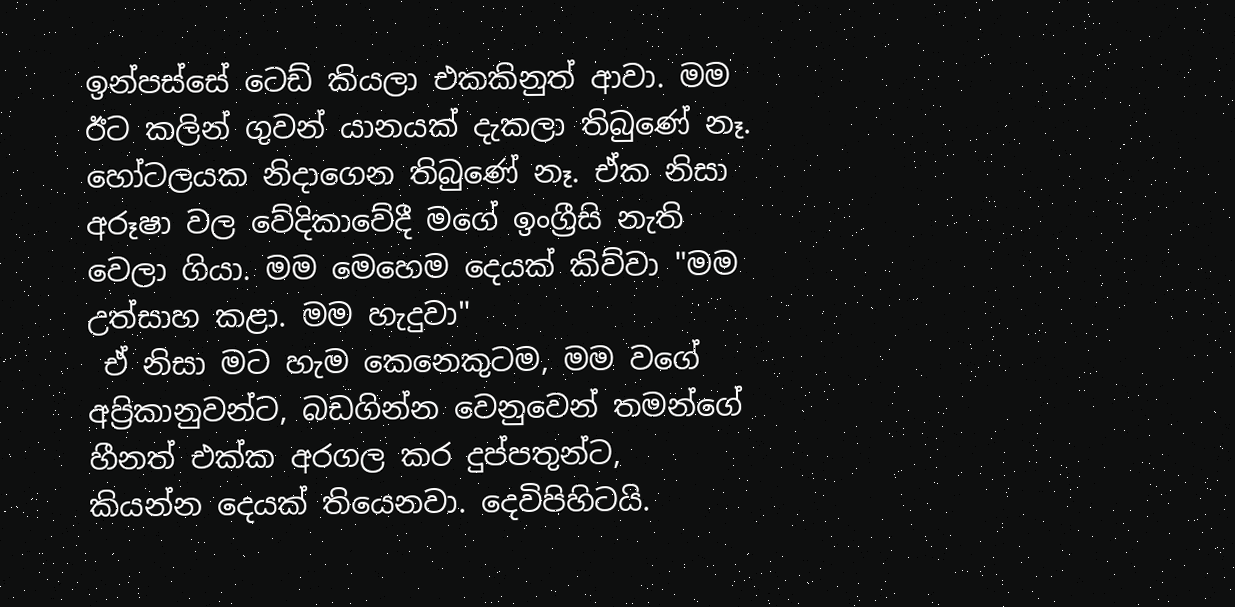ඉන්පස්සේ ටෙඩ් කියලා එකකිනුත් ආවා. මම ඊට කලින් ගුවන් යානයක් දැකලා තිබුණේ නෑ. හෝටලයක නිදාගෙන තිබුණේ නෑ. ඒක නිසා අරූෂා වල වේදිකාවේදී මගේ ඉංග්‍රීසි නැති වෙලා ගියා. මම මෙහෙම දෙයක් කිව්වා "මම උත්සාහ කළා. මම හැදුවා"
 ඒ නිසා මට හැම කෙනෙකුටම, මම වගේ අප්‍රිකානුවන්ට, බඩගින්න වෙනුවෙන් තමන්ගේ හීනත් එක්ක අරගල කර දුප්පතුන්ට,  කියන්න දෙයක් තියෙනවා. දෙවිපිහිටයි.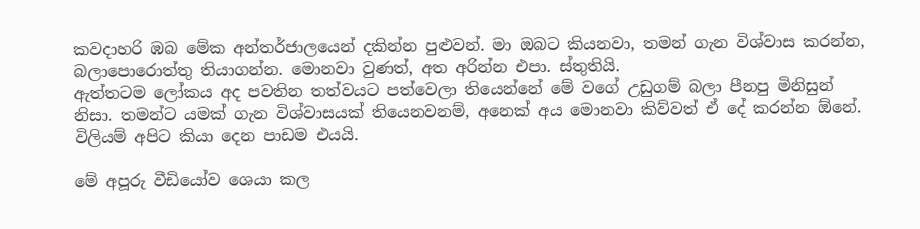කවදාහරි ඹබ මේක අන්තර්ජාලයෙන් දකින්න පුළුවන්. මා ඔබට කියනවා, තමන් ගැන විශ්වාස කරන්න, බලාපොරොත්තු තියාගන්න. මොනවා වුණත්, අත අරින්න එපා. ස්තුතියි.
ඇත්තටම ලෝකය අද පවතින තත්වයට පත්වෙලා තියෙන්නේ මේ වගේ උඩුගම් බලා පීනපු මිනිසුන් නිසා. තමන්ට යමක් ගැන විශ්වාසයක් තියෙනවනම්, අනෙක් අය මොනවා කිව්වත් ඒ දේ කරන්න ඕනේ. විලියම් අපිට කියා දෙන පාඩම එයයි.

මේ අපූරු වීඩියෝව ශෙයා කල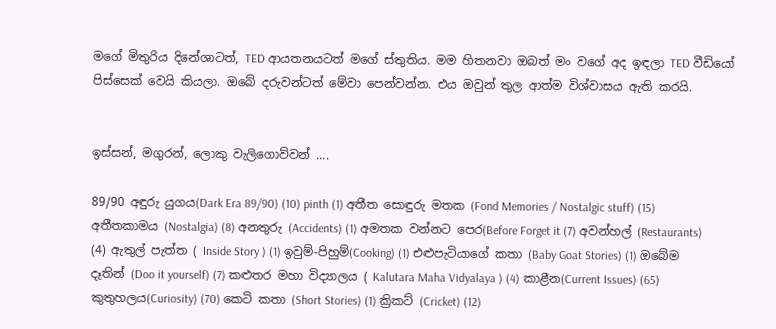මගේ මිතුරිය දිනේශාටත්, TED ආයතනයටත් මගේ ස්තුතිය. මම හිතනවා ඔබත් මං වගේ අද ඉඳලා TED වීඩියෝ පිස්සෙක් වෙයි කියලා. ඔබේ දරුවන්ටත් මේවා පෙන්වන්න. එය ඔවුන් තුල ආත්ම විශ්වාසය ඇති කරයි.


ඉස්සන්, මගුරන්, ලොකු වැලිගොව්වන් ....

89/90 අඳුරු යුගය(Dark Era 89/90) (10) pinth (1) අතීත සොඳුරු මතක (Fond Memories / Nostalgic stuff) (15) අතීතකාමය (Nostalgia) (8) අනතුරු (Accidents) (1) අමතක වන්නට පෙර(Before Forget it (7) අවන්හල් (Restaurants) (4) ඇතුල් පැත්ත ( Inside Story ) (1) ඉවුම්-පිහුම්(Cooking) (1) එළුපැටියාගේ කතා (Baby Goat Stories) (1) ඔබේම දෑතින් (Doo it yourself) (7) කළුතර මහා විද්‍යාලය ( Kalutara Maha Vidyalaya ) (4) කාළීන(Current Issues) (65) කුතුහලය(Curiosity) (70) කෙටි කතා (Short Stories) (1) ක්‍රිකට් (Cricket) (12)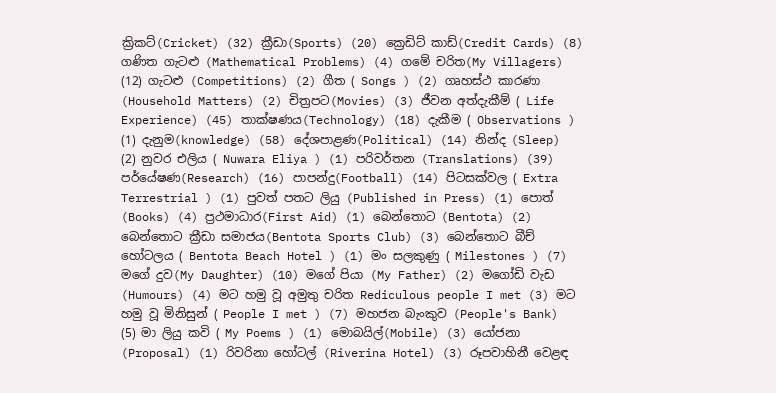ක්‍රිකට්(Cricket) (32) ක්‍රීඩා(Sports) (20) ක්‍රෙඩිට් කාඩ්(Credit Cards) (8) ගණිත ගැටළු (Mathematical Problems) (4) ගමේ චරිත(My Villagers) (12) ගැටළු (Competitions) (2) ගීත ( Songs ) (2) ගෘහස්ථ කාරණා (Household Matters) (2) චිත්‍රපට(Movies) (3) ජීවන අත්දැකීම් ( Life Experience) (45) තාක්ෂණය(Technology) (18) දැකීම ( Observations ) (1) දැනුම(knowledge) (58) දේශපාළණ(Political) (14) නින්ද (Sleep) (2) නුවර එලිය ( Nuwara Eliya ) (1) පරිවර්තන (Translations) (39) පර්යේෂණ(Research) (16) පාපන්දු(Football) (14) පිටසක්වල ( Extra Terrestrial ) (1) පුවත් පතට ලියු (Published in Press) (1) පොත් (Books) (4) ප්‍රථමාධාර(First Aid) (1) බෙන්තොට (Bentota) (2) බෙන්තොට ක්‍රීඩා සමාජය(Bentota Sports Club) (3) බෙන්තොට බීච් හෝටලය ( Bentota Beach Hotel ) (1) මං සලකුණු ( Milestones ) (7) මගේ දුව(My Daughter) (10) මගේ පියා (My Father) (2) මගෝඩි වැඩ (Humours) (4) මට හමු වූ අමුතු චරිත Rediculous people I met (3) මට හමු වූ මිනිසුන් ( People I met ) (7) මහජන බැංකුව (People's Bank) (5) මා ලියු කවි ( My Poems ) (1) මොබයිල්(Mobile) (3) යෝජනා (Proposal) (1) රිවරිනා හෝටල් (Riverina Hotel) (3) රූපවාහිනී වෙළඳ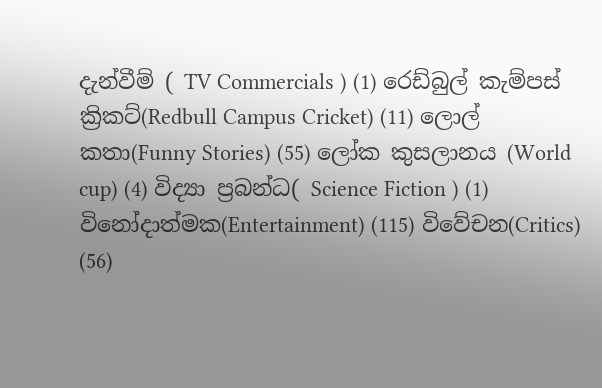දැන්වීම් ( TV Commercials ) (1) රෙඩ්බුල් කැම්පස් ක්‍රිකට්(Redbull Campus Cricket) (11) ලොල් කතා(Funny Stories) (55) ලෝක කුසලානය (World cup) (4) විද්‍යා ප්‍රබන්ධ( Science Fiction ) (1) විනෝදාත්මක(Entertainment) (115) විවේචන(Critics) (56)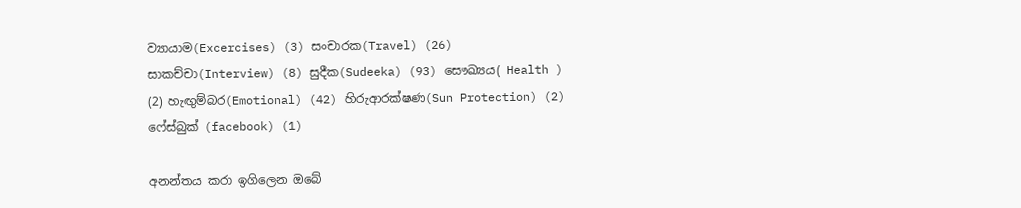ව්‍යායාම(Excercises) (3) සංචාරක(Travel) (26) සාකච්චා(Interview) (8) සුදීක(Sudeeka) (93) සෞඛ්‍යය( Health ) (2) හැඟුම්බර(Emotional) (42) හිරුආරක්ෂණ(Sun Protection) (2) ෆේස්බුක් (facebook) (1)

අනන්තය කරා ඉගිලෙන ඔබේ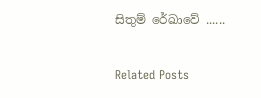සිතුම් රේඛාවේ ......

Related Posts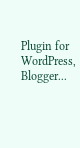Plugin for WordPress, Blogger...